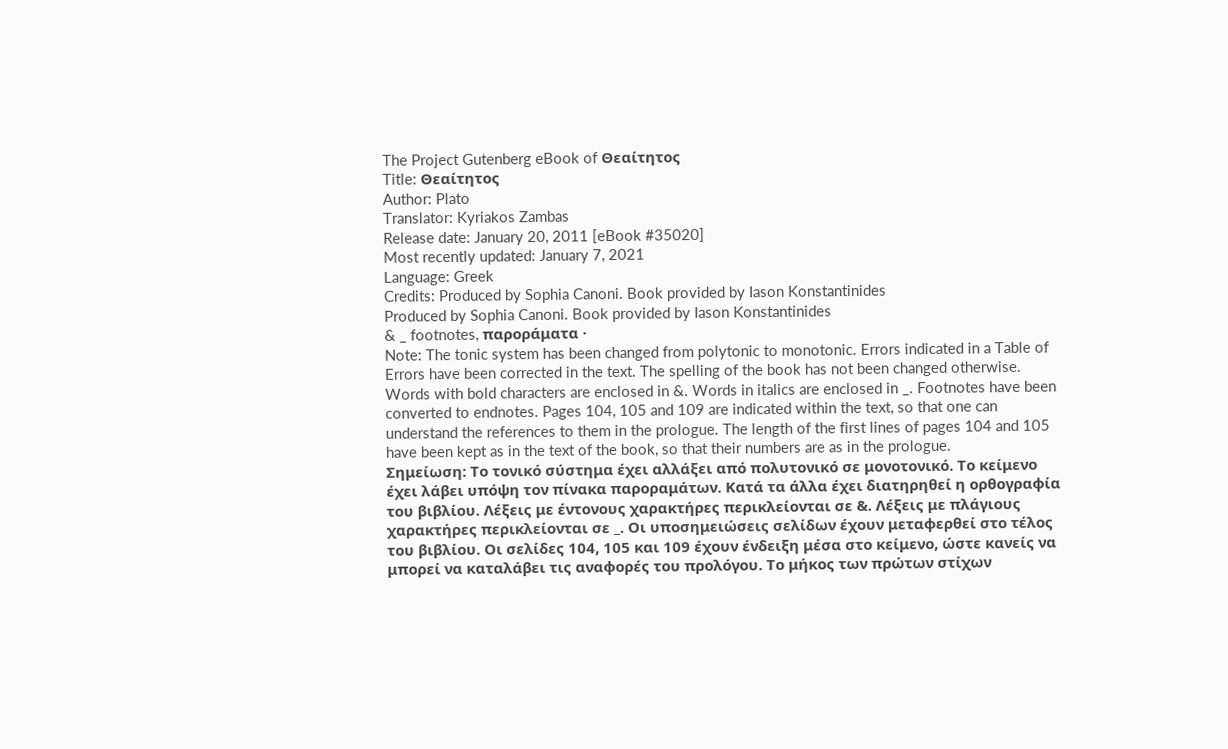The Project Gutenberg eBook of Θεαίτητος
Title: Θεαίτητος
Author: Plato
Translator: Kyriakos Zambas
Release date: January 20, 2011 [eBook #35020]
Most recently updated: January 7, 2021
Language: Greek
Credits: Produced by Sophia Canoni. Book provided by Iason Konstantinides
Produced by Sophia Canoni. Book provided by Iason Konstantinides
& _ footnotes, παροράματα ·
Note: The tonic system has been changed from polytonic to monotonic. Errors indicated in a Table of Errors have been corrected in the text. The spelling of the book has not been changed otherwise. Words with bold characters are enclosed in &. Words in italics are enclosed in _. Footnotes have been converted to endnotes. Pages 104, 105 and 109 are indicated within the text, so that one can understand the references to them in the prologue. The length of the first lines of pages 104 and 105 have been kept as in the text of the book, so that their numbers are as in the prologue.
Σημείωση: Το τονικό σύστημα έχει αλλάξει από πολυτονικό σε μονοτονικό. Το κείμενο έχει λάβει υπόψη τον πίνακα παροραμάτων. Κατά τα άλλα έχει διατηρηθεί η ορθογραφία του βιβλίου. Λέξεις με έντονους χαρακτήρες περικλείονται σε &. Λέξεις με πλάγιους χαρακτήρες περικλείονται σε _. Οι υποσημειώσεις σελίδων έχουν μεταφερθεί στο τέλος του βιβλίου. Οι σελίδες 104, 105 και 109 έχουν ένδειξη μέσα στο κείμενο, ώστε κανείς να μπορεί να καταλάβει τις αναφορές του προλόγου. Το μήκος των πρώτων στίχων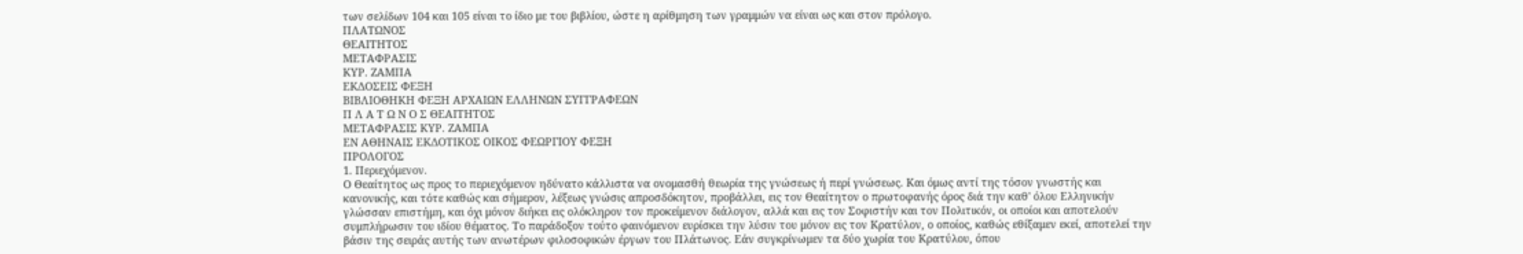των σελίδων 104 και 105 είναι το ίδιο με του βιβλίου, ώστε η αρίθμηση των γραμμών να είναι ως και στον πρόλογο.
ΠΛΑΤΩΝΟΣ
ΘΕΑΙΤΗΤΟΣ
ΜΕΤΑΦΡΑΣIΣ
ΚΥΡ. ΖΑΜΠΑ
ΕΚΔΟΣΕΙΣ ΦΕΞΗ
ΒΙΒΛΙΟΘΗΚΗ ΦΕΞΗ ΑΡΧΑΙΩΝ ΕΛΛΗΝΩΝ ΣΥΓΓΡΑΦΕΩΝ
Π Λ Α Τ Ω Ν Ο Σ ΘΕΑΙΤΗΤΟΣ
ΜΕΤΑΦΡΑΣΙΣ ΚΥΡ. ΖΑΜΠΑ
ΕΝ ΑΘΗΝΑΙΣ ΕΚΔΟΤΙΚΟΣ ΟΙΚΟΣ ΦΕΩΡΓΙΟΥ ΦΕΞΗ
ΠΡΟΛΟΓΟΣ
1. Περιεχόμενον.
Ο Θεαίτητος ως προς το περιεχόμενον ηδύνατο κάλλιστα να ονομασθή θεωρία της γνώσεως ή περί γνώσεως. Και όμως αντί της τόσον γνωστής και κανονικής, και τότε καθώς και σήμερον, λέξεως γνώσις απροσδόκητον, προβάλλει, εις τον Θεαίτητον ο πρωτοφανής όρος διά την καθ' όλου Ελληνικήν γλώσσαν επιστήμη, και όχι μόνον διήκει εις ολόκληρον τον προκείμενον διάλογον, αλλά και εις τον Σοφιστήν και τον Πολιτικόν, οι οποίοι και αποτελούν συμπλήρωσιν του ιδίου θέματος. Το παράδοξον τούτο φαινόμενον ευρίσκει την λύσιν του μόνον εις τον Κρατύλον, ο οποίος, καθώς εθίξαμεν εκεί, αποτελεί την βάσιν της σειράς αυτής των ανωτέρων φιλοσοφικών έργων του Πλάτωνος. Εάν συγκρίνωμεν τα δύο χωρία του Κρατύλου, όπου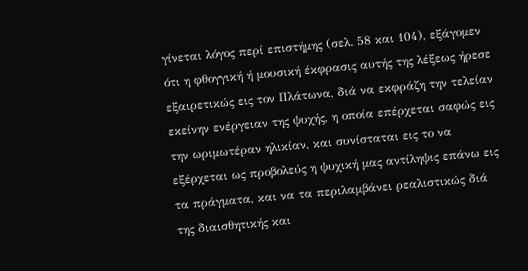γίνεται λόγος περί επιστήμης (σελ. 58 και 104), εξάγομεν ότι η φθογγική ή μουσική έκφρασις αυτής της λέξεως ήρεσε εξαιρετικώς εις τον Πλάτωνα, διά να εκφράζη την τελείαν εκείνην ενέργειαν της ψυχής, η οποία επέρχεται σαφώς εις την ωριμωτέραν ηλικίαν, και συνίσταται εις το να εξέρχεται ως προβολεύς η ψυχική μας αντίληψις επάνω εις τα πράγματα, και να τα περιλαμβάνει ρεαλιστικώς διά της διαισθητικής και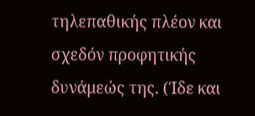τηλεπαθικής πλέον και σχεδόν προφητικής δυνάμεώς της. (Ίδε και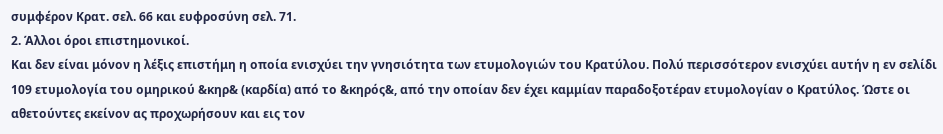συμφέρον Κρατ. σελ. 66 και ευφροσύνη σελ. 71.
2. Άλλοι όροι επιστημονικοί.
Και δεν είναι μόνον η λέξις επιστήμη η οποία ενισχύει την γνησιότητα των ετυμολογιών του Κρατύλου. Πολύ περισσότερον ενισχύει αυτήν η εν σελίδι 109 ετυμολογία του ομηρικού &κηρ& (καρδία) από το &κηρός&, από την οποίαν δεν έχει καμμίαν παραδοξοτέραν ετυμολογίαν ο Κρατύλος. Ώστε οι αθετούντες εκείνον ας προχωρήσουν και εις τον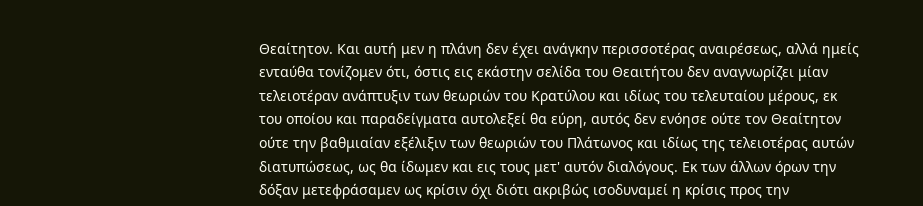Θεαίτητον. Και αυτή μεν η πλάνη δεν έχει ανάγκην περισσοτέρας αναιρέσεως, αλλά ημείς ενταύθα τονίζομεν ότι, όστις εις εκάστην σελίδα του Θεαιτήτου δεν αναγνωρίζει μίαν τελειοτέραν ανάπτυξιν των θεωριών του Κρατύλου και ιδίως του τελευταίου μέρους, εκ του οποίου και παραδείγματα αυτολεξεί θα εύρη, αυτός δεν ενόησε ούτε τον Θεαίτητον ούτε την βαθμιαίαν εξέλιξιν των θεωριών του Πλάτωνος και ιδίως της τελειοτέρας αυτών διατυπώσεως, ως θα ίδωμεν και εις τους μετ' αυτόν διαλόγους. Εκ των άλλων όρων την δόξαν μετεφράσαμεν ως κρίσιν όχι διότι ακριβώς ισοδυναμεί η κρίσις προς την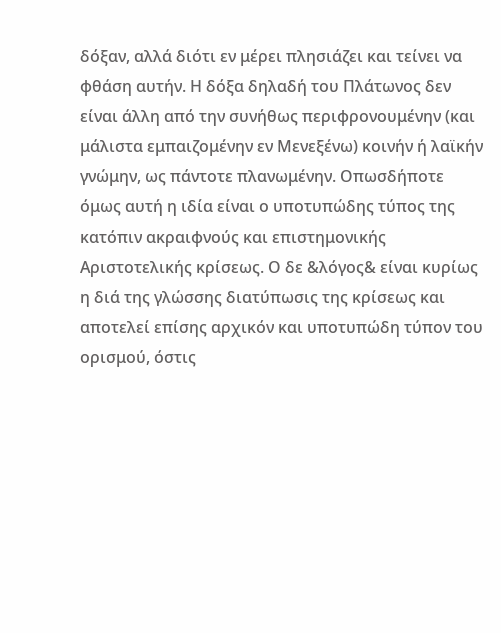δόξαν, αλλά διότι εν μέρει πλησιάζει και τείνει να φθάση αυτήν. Η δόξα δηλαδή του Πλάτωνος δεν είναι άλλη από την συνήθως περιφρονουμένην (και μάλιστα εμπαιζομένην εν Μενεξένω) κοινήν ή λαϊκήν γνώμην, ως πάντοτε πλανωμένην. Οπωσδήποτε όμως αυτή η ιδία είναι ο υποτυπώδης τύπος της κατόπιν ακραιφνούς και επιστημονικής Αριστοτελικής κρίσεως. Ο δε &λόγος& είναι κυρίως η διά της γλώσσης διατύπωσις της κρίσεως και αποτελεί επίσης αρχικόν και υποτυπώδη τύπον του ορισμού, όστις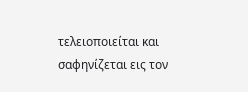τελειοποιείται και σαφηνίζεται εις τον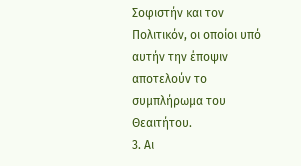Σοφιστήν και τον Πολιτικόν, οι οποίοι υπό αυτήν την έποψιν αποτελούν το συμπλήρωμα του Θεαιτήτου.
3. Αι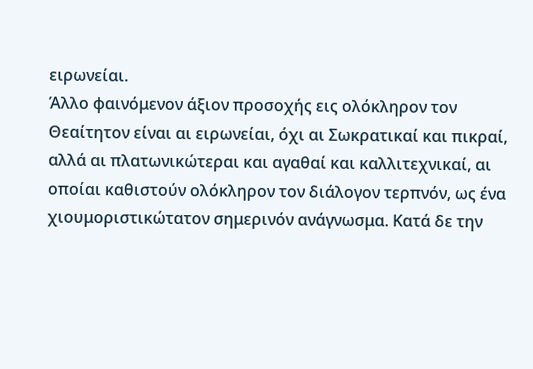ειρωνείαι.
Άλλο φαινόμενον άξιον προσοχής εις ολόκληρον τον Θεαίτητον είναι αι ειρωνείαι, όχι αι Σωκρατικαί και πικραί, αλλά αι πλατωνικώτεραι και αγαθαί και καλλιτεχνικαί, αι οποίαι καθιστούν ολόκληρον τον διάλογον τερπνόν, ως ένα χιουμοριστικώτατον σημερινόν ανάγνωσμα. Κατά δε την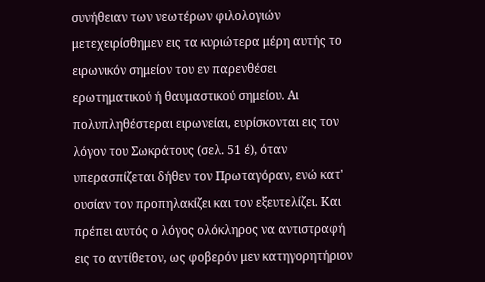συνήθειαν των νεωτέρων φιλολογιών μετεχειρίσθημεν εις τα κυριώτερα μέρη αυτής το ειρωνικόν σημείον του εν παρενθέσει ερωτηματικού ή θαυμαστικού σημείου. Αι πολυπληθέστεραι ειρωνείαι, ευρίσκονται εις τον λόγον του Σωκράτους (σελ. 51 έ), όταν υπερασπίζεται δήθεν τον Πρωταγόραν, ενώ κατ' ουσίαν τον προπηλακίζει και τον εξευτελίζει. Και πρέπει αυτός ο λόγος ολόκληρος να αντιστραφή εις το αντίθετον, ως φοβερόν μεν κατηγορητήριον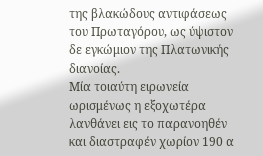της βλακώδους αντιφάσεως του Πρωταγόρου, ως ύψιστον δε εγκώμιον της Πλατωνικής διανοίας.
Μία τοιαύτη ειρωνεία ωρισμένως η εξοχωτέρα λανθάνει εις το παρανοηθέν και διαστραφέν χωρίον 190 α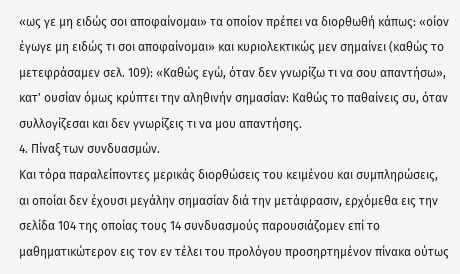«ως γε μη ειδώς σοι αποφαίνομαι» τα οποίον πρέπει να διορθωθή κάπως: «οίον έγωγε μη ειδώς τι σοι αποφαίνομαι» και κυριολεκτικώς μεν σημαίνει (καθώς το μετεφράσαμεν σελ. 109): «Καθώς εγώ, όταν δεν γνωρίζω τι να σου απαντήσω», κατ' ουσίαν όμως κρύπτει την αληθινήν σημασίαν: Καθώς το παθαίνεις συ, όταν συλλογίζεσαι και δεν γνωρίζεις τι να μου απαντήσης.
4. Πίναξ των συνδυασμών.
Και τόρα παραλείποντες μερικάς διορθώσεις του κειμένου και συμπληρώσεις, αι οποίαι δεν έχουσι μεγάλην σημασίαν διά την μετάφρασιν, ερχόμεθα εις την σελίδα 104 της οποίας τους 14 συνδυασμούς παρουσιάζομεν επί το μαθηματικώτερον εις τον εν τέλει του προλόγου προσηρτημένον πίνακα ούτως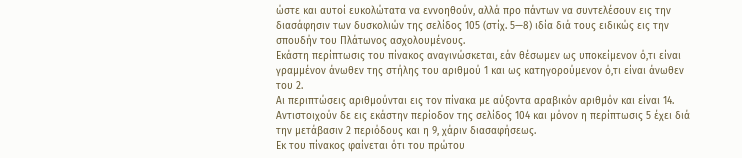ώστε και αυτοί ευκολώτατα να εννοηθούν, αλλά προ πάντων να συντελέσουν εις την διασάφησιν των δυσκολιών της σελίδος 105 (στίχ. 5—8) ιδία διά τους ειδικώς εις την σπουδήν του Πλάτωνος ασχολουμένους.
Εκάστη περίπτωσις του πίνακος αναγινώσκεται, εάν θέσωμεν ως υποκείμενον ό,τι είναι γραμμένον άνωθεν της στήλης του αριθμού 1 και ως κατηγορούμενον ό,τι είναι άνωθεν του 2.
Αι περιπτώσεις αριθμούνται εις τον πίνακα με αύξοντα αραβικόν αριθμόν και είναι 14. Αντιστοιχούν δε εις εκάστην περίοδον της σελίδος 104 και μόνον η περίπτωσις 5 έχει διά την μετάβασιν 2 περιόδους και η 9, χάριν διασαφήσεως.
Εκ του πίνακος φαίνεται ότι του πρώτου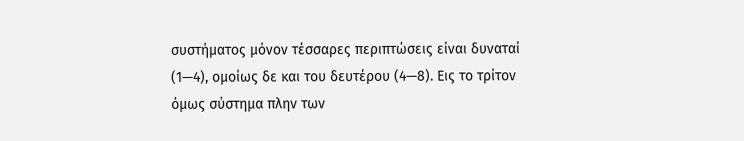συστήματος μόνον τέσσαρες περιπτώσεις είναι δυναταί (1—4), ομοίως δε και του δευτέρου (4—8). Εις το τρίτον όμως σύστημα πλην των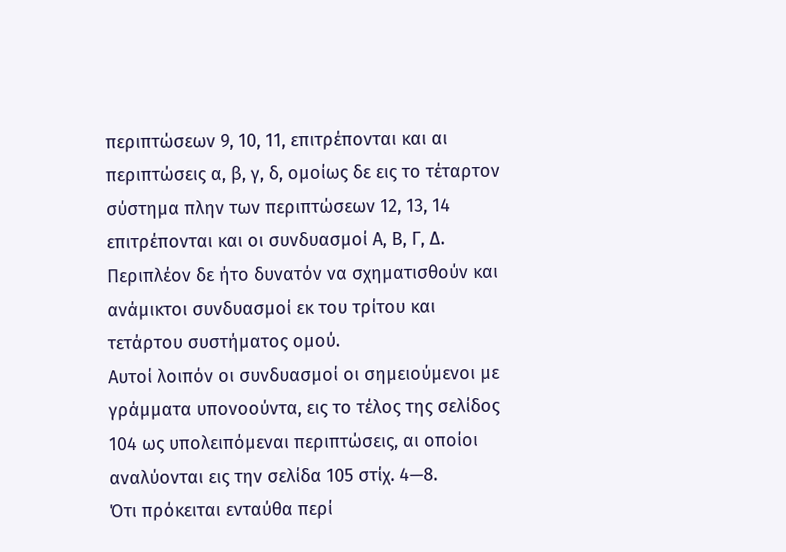περιπτώσεων 9, 10, 11, επιτρέπονται και αι περιπτώσεις α, β, γ, δ, ομοίως δε εις το τέταρτον σύστημα πλην των περιπτώσεων 12, 13, 14 επιτρέπονται και οι συνδυασμοί Α, Β, Γ, Δ. Περιπλέον δε ήτο δυνατόν να σχηματισθούν και ανάμικτοι συνδυασμοί εκ του τρίτου και τετάρτου συστήματος ομού.
Αυτοί λοιπόν οι συνδυασμοί οι σημειούμενοι με γράμματα υπονοούντα, εις το τέλος της σελίδος 104 ως υπολειπόμεναι περιπτώσεις, αι οποίοι αναλύονται εις την σελίδα 105 στίχ. 4—8.
Ότι πρόκειται ενταύθα περί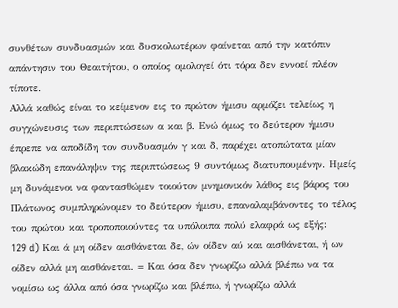συνθέτων συνδυασμών και δυσκολωτέρων φαίνεται από την κατόπιν απάντησιν του Θεαιτήτου, ο οποίος ομολογεί ότι τόρα δεν εννοεί πλέον τίποτε.
Αλλά καθώς είναι το κείμενον εις το πρώτον ήμισυ αρμόζει τελείως η συγχώνευσις των περιπτώσεων α και β. Ενώ όμως το δεύτερον ήμισυ έπρεπε να αποδίδη τον συνδυασμόν γ και δ, παρέχει ατοπώτατα μίαν βλακώδη επανάληψιν της περιπτώσεως 9 συντόμως διατυπουμένην. Ημείς μη δυνάμενοι να φαντασθώμεν τοιούτον μνημονικόν λάθος εις βάρος του Πλάτωνος συμπληρώνομεν το δεύτερον ήμισυ, επαναλαμβάνοντες το τέλος του πρώτου και τροποποιούντες τα υπόλοιπα πολύ ελαφρά ως εξής:
129 d) Και ά μη οίδεν αισθάνεται δε, ών οίδεν αύ και αισθάνεται, ή ων οίδεν αλλά μη αισθάνεται. = Και όσα δεν γνωρίζω αλλά βλέπω να τα νομίσω ως άλλα από όσα γνωρίζω και βλέπω, ή γνωρίζω αλλά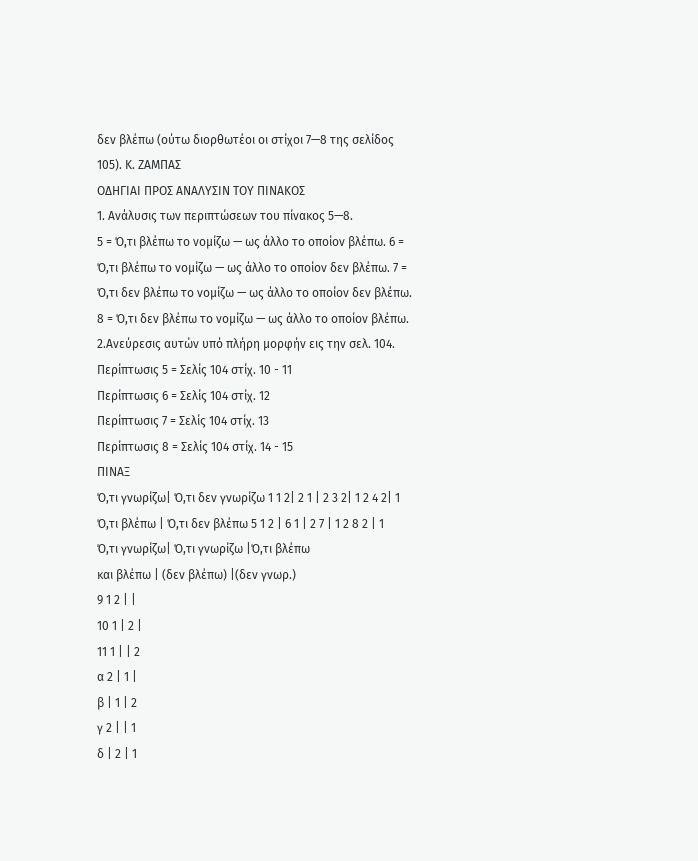δεν βλέπω (ούτω διορθωτέοι οι στίχοι 7—8 της σελίδος 105). Κ. ΖΑΜΠΑΣ
ΟΔΗΓΙΑΙ ΠΡΟΣ ΑΝΑΛΥΣΙΝ ΤΟΥ ΠΙΝΑΚΟΣ
1. Ανάλυσις των περιπτώσεων του πίνακος 5—8.
5 = Ό,τι βλέπω το νομίζω — ως άλλο το οποίον βλέπω. 6 = Ό,τι βλέπω το νομίζω — ως άλλο το οποίον δεν βλέπω. 7 = Ό,τι δεν βλέπω το νομίζω — ως άλλο το οποίον δεν βλέπω. 8 = Ό,τι δεν βλέπω το νομίζω — ως άλλο το οποίον βλέπω.
2.Ανεύρεσις αυτών υπό πλήρη μορφήν εις την σελ. 104.
Περίπτωσις 5 = Σελίς 104 στίχ. 10 - 11
Περίπτωσις 6 = Σελίς 104 στίχ. 12
Περίπτωσις 7 = Σελίς 104 στίχ. 13
Περίπτωσις 8 = Σελίς 104 στίχ. 14 - 15
ΠΙΝΑΞ
Ό,τι γνωρίζω| Ό,τι δεν γνωρίζω 1 1 2| 2 1 | 2 3 2| 1 2 4 2| 1
Ό,τι βλέπω | Ό,τι δεν βλέπω 5 1 2 | 6 1 | 2 7 | 1 2 8 2 | 1
Ό,τι γνωρίζω| Ό,τι γνωρίζω |Ό,τι βλέπω
και βλέπω | (δεν βλέπω) |(δεν γνωρ.)
9 1 2 | |
10 1 | 2 |
11 1 | | 2
α 2 | 1 |
β | 1 | 2
γ 2 | | 1
δ | 2 | 1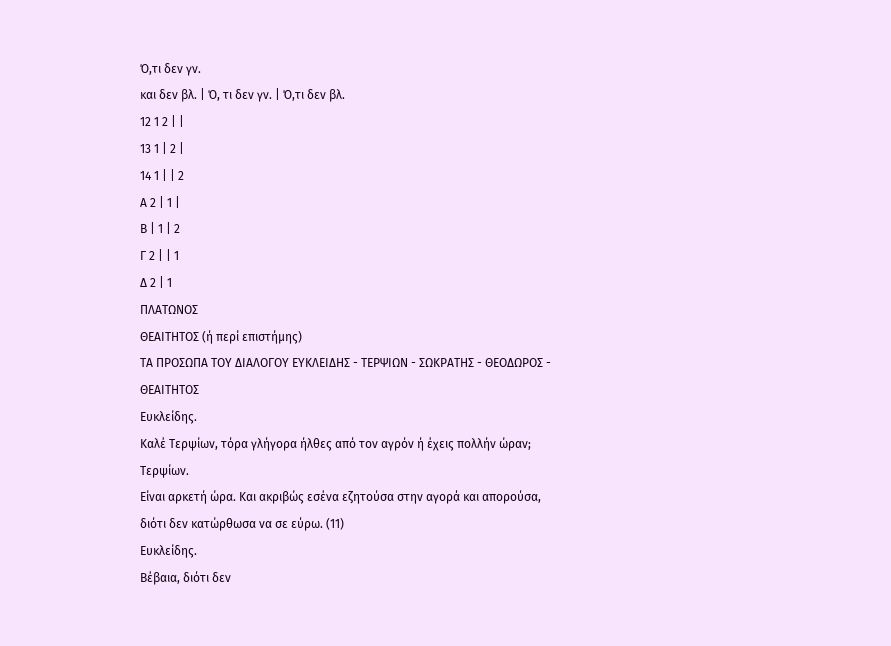Ό,τι δεν γν.
και δεν βλ. | Ό, τι δεν γν. | Ό,τι δεν βλ.
12 1 2 | |
13 1 | 2 |
14 1 | | 2
Α 2 | 1 |
Β | 1 | 2
Γ 2 | | 1
Δ 2 | 1
ΠΛΑΤΩΝΟΣ
ΘΕΑΙΤΗΤΟΣ (ή περί επιστήμης)
ΤΑ ΠΡΟΣΩΠΑ ΤΟΥ ΔΙΑΛΟΓΟΥ ΕΥΚΛΕΙΔΗΣ - ΤΕΡΨΙΩΝ - ΣΩΚΡΑΤΗΣ - ΘΕΟΔΩΡΟΣ - ΘΕΑΙΤΗΤΟΣ
Ευκλείδης.
Καλέ Τερψίων, τόρα γλήγορα ήλθες από τον αγρόν ή έχεις πολλήν ώραν;
Τερψίων.
Είναι αρκετή ώρα. Και ακριβώς εσένα εζητούσα στην αγορά και απορούσα,
διότι δεν κατώρθωσα να σε εύρω. (11)
Ευκλείδης.
Βέβαια, διότι δεν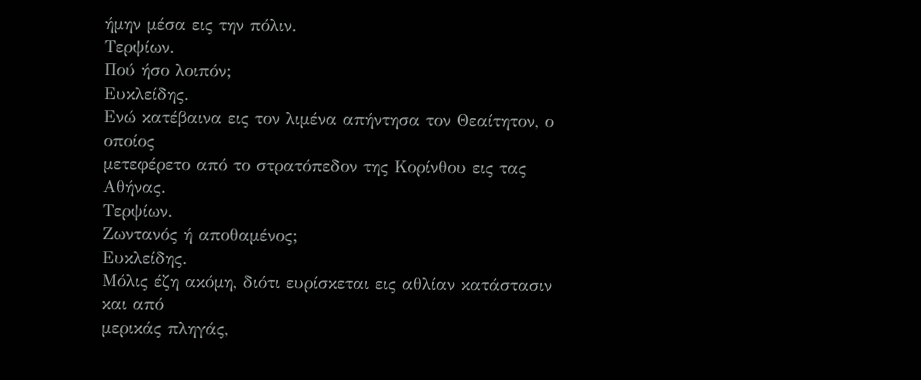ήμην μέσα εις την πόλιν.
Τερψίων.
Πού ήσο λοιπόν;
Ευκλείδης.
Ενώ κατέβαινα εις τον λιμένα απήντησα τον Θεαίτητον, ο οποίος
μετεφέρετο από το στρατόπεδον της Κορίνθου εις τας Αθήνας.
Τερψίων.
Ζωντανός ή αποθαμένος;
Ευκλείδης.
Μόλις έζη ακόμη, διότι ευρίσκεται εις αθλίαν κατάστασιν και από
μερικάς πληγάς,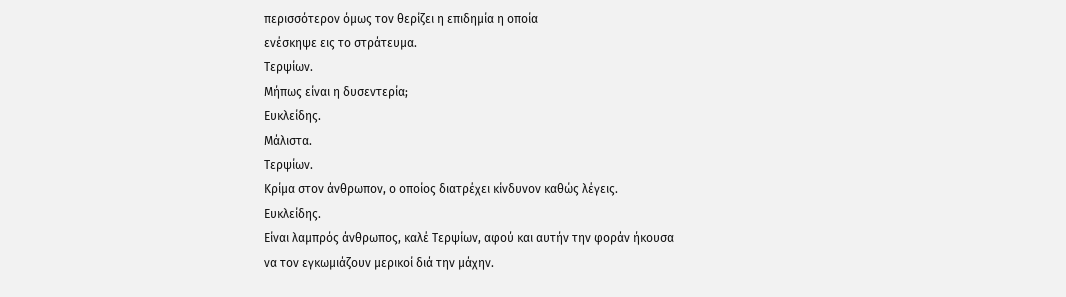περισσότερον όμως τον θερίζει η επιδημία η οποία
ενέσκηψε εις το στράτευμα.
Τερψίων.
Μήπως είναι η δυσεντερία;
Ευκλείδης.
Μάλιστα.
Τερψίων.
Κρίμα στον άνθρωπον, ο οποίος διατρέχει κίνδυνον καθώς λέγεις.
Ευκλείδης.
Είναι λαμπρός άνθρωπος, καλέ Τερψίων, αφού και αυτήν την φοράν ήκουσα
να τον εγκωμιάζουν μερικοί διά την μάχην.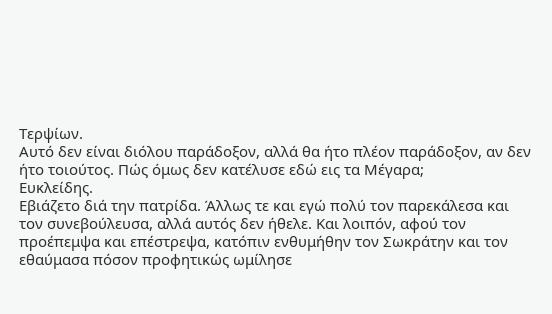Τερψίων.
Αυτό δεν είναι διόλου παράδοξον, αλλά θα ήτο πλέον παράδοξον, αν δεν
ήτο τοιούτος. Πώς όμως δεν κατέλυσε εδώ εις τα Μέγαρα;
Ευκλείδης.
Εβιάζετο διά την πατρίδα. Άλλως τε και εγώ πολύ τον παρεκάλεσα και
τον συνεβούλευσα, αλλά αυτός δεν ήθελε. Και λοιπόν, αφού τον
προέπεμψα και επέστρεψα, κατόπιν ενθυμήθην τον Σωκράτην και τον
εθαύμασα πόσον προφητικώς ωμίλησε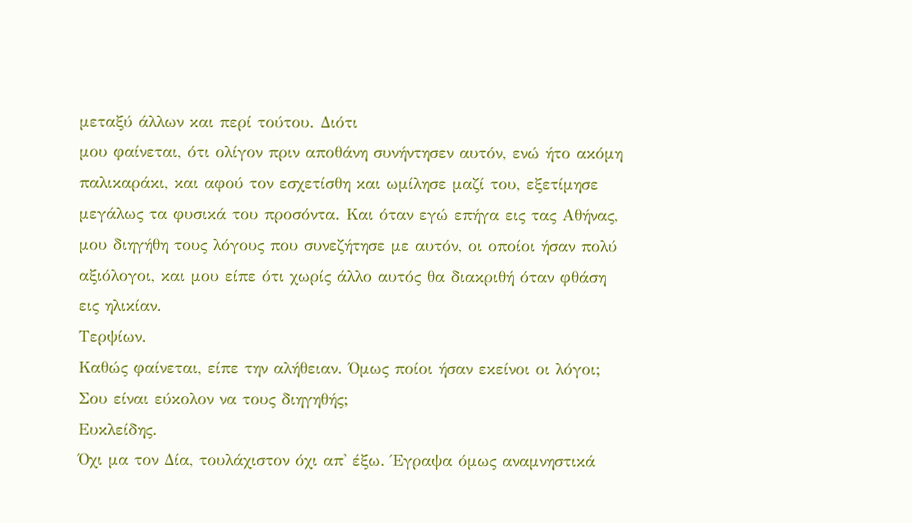μεταξύ άλλων και περί τούτου. Διότι
μου φαίνεται, ότι ολίγον πριν αποθάνη συνήντησεν αυτόν, ενώ ήτο ακόμη
παλικαράκι, και αφού τον εσχετίσθη και ωμίλησε μαζί του, εξετίμησε
μεγάλως τα φυσικά του προσόντα. Και όταν εγώ επήγα εις τας Αθήνας,
μου διηγήθη τους λόγους που συνεζήτησε με αυτόν, οι οποίοι ήσαν πολύ
αξιόλογοι, και μου είπε ότι χωρίς άλλο αυτός θα διακριθή όταν φθάση
εις ηλικίαν.
Τερψίων.
Καθώς φαίνεται, είπε την αλήθειαν. Όμως ποίοι ήσαν εκείνοι οι λόγοι;
Σου είναι εύκολον να τους διηγηθής;
Ευκλείδης.
Όχι μα τον Δία, τουλάχιστον όχι απ' έξω. Έγραψα όμως αναμνηστικά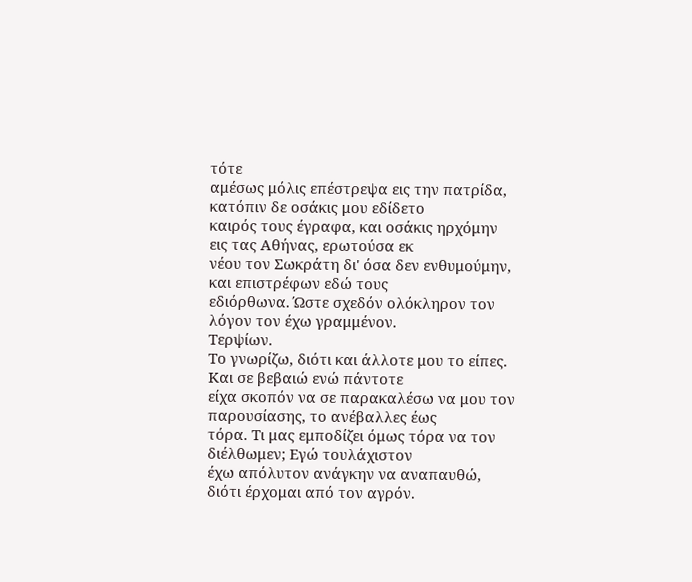τότε
αμέσως μόλις επέστρεψα εις την πατρίδα, κατόπιν δε οσάκις μου εδίδετο
καιρός τους έγραφα, και οσάκις ηρχόμην εις τας Αθήνας, ερωτούσα εκ
νέου τον Σωκράτη δι' όσα δεν ενθυμούμην, και επιστρέφων εδώ τους
εδιόρθωνα. Ώστε σχεδόν ολόκληρον τον λόγον τον έχω γραμμένον.
Τερψίων.
Το γνωρίζω, διότι και άλλοτε μου το είπες. Και σε βεβαιώ ενώ πάντοτε
είχα σκοπόν να σε παρακαλέσω να μου τον παρουσίασης, το ανέβαλλες έως
τόρα. Τι μας εμποδίζει όμως τόρα να τον διέλθωμεν; Εγώ τουλάχιστον
έχω απόλυτον ανάγκην να αναπαυθώ, διότι έρχομαι από τον αγρόν.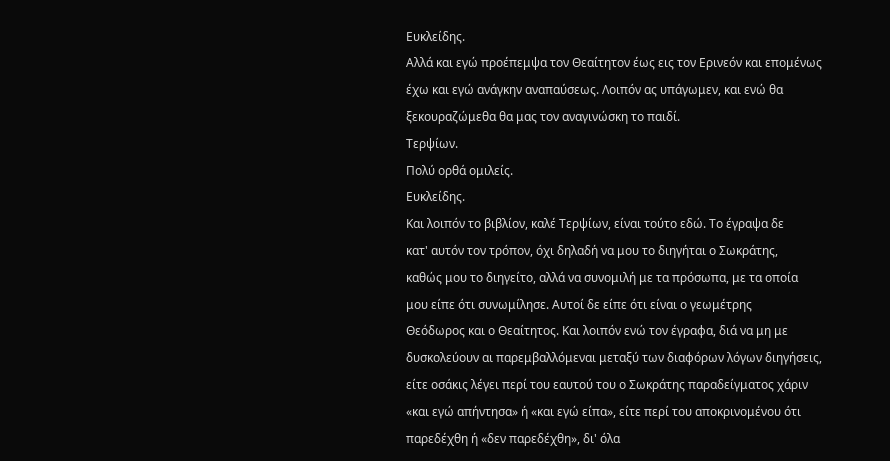Ευκλείδης.
Αλλά και εγώ προέπεμψα τον Θεαίτητον έως εις τον Ερινεόν και επομένως
έχω και εγώ ανάγκην αναπαύσεως. Λοιπόν ας υπάγωμεν, και ενώ θα
ξεκουραζώμεθα θα μας τον αναγινώσκη το παιδί.
Τερψίων.
Πολύ ορθά ομιλείς.
Ευκλείδης.
Και λοιπόν το βιβλίον, καλέ Τερψίων, είναι τούτο εδώ. Το έγραψα δε
κατ' αυτόν τον τρόπον, όχι δηλαδή να μου το διηγήται ο Σωκράτης,
καθώς μου το διηγείτο, αλλά να συνομιλή με τα πρόσωπα, με τα οποία
μου είπε ότι συνωμίλησε. Αυτοί δε είπε ότι είναι ο γεωμέτρης
Θεόδωρος και ο Θεαίτητος. Και λοιπόν ενώ τον έγραφα, διά να μη με
δυσκολεύουν αι παρεμβαλλόμεναι μεταξύ των διαφόρων λόγων διηγήσεις,
είτε οσάκις λέγει περί του εαυτού του ο Σωκράτης παραδείγματος χάριν
«και εγώ απήντησα» ή «και εγώ είπα», είτε περί του αποκρινομένου ότι
παρεδέχθη ή «δεν παρεδέχθη», δι' όλα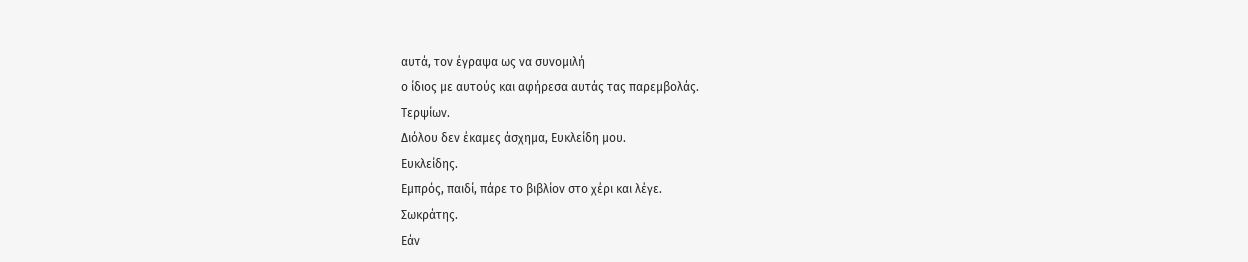αυτά, τον έγραψα ως να συνομιλή
ο ίδιος με αυτούς και αφήρεσα αυτάς τας παρεμβολάς.
Τερψίων.
Διόλου δεν έκαμες άσχημα, Ευκλείδη μου.
Ευκλείδης.
Εμπρός, παιδί, πάρε το βιβλίον στο χέρι και λέγε.
Σωκράτης.
Εάν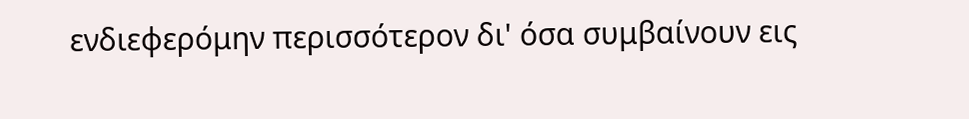ενδιεφερόμην περισσότερον δι' όσα συμβαίνουν εις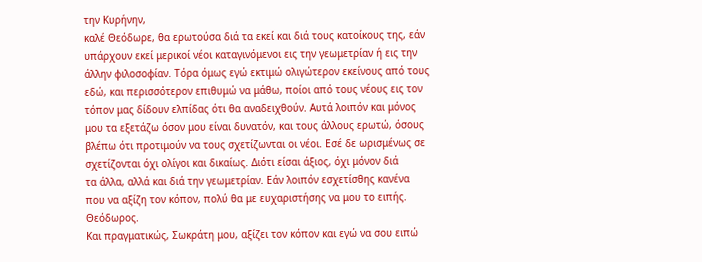την Κυρήνην,
καλέ Θεόδωρε, θα ερωτούσα διά τα εκεί και διά τους κατοίκους της, εάν
υπάρχουν εκεί μερικοί νέοι καταγινόμενοι εις την γεωμετρίαν ή εις την
άλλην φιλοσοφίαν. Τόρα όμως εγώ εκτιμώ ολιγώτερον εκείνους από τους
εδώ, και περισσότερον επιθυμώ να μάθω, ποίοι από τους νέους εις τον
τόπον μας δίδουν ελπίδας ότι θα αναδειχθούν. Αυτά λοιπόν και μόνος
μου τα εξετάζω όσον μου είναι δυνατόν, και τους άλλους ερωτώ, όσους
βλέπω ότι προτιμούν να τους σχετίζωνται οι νέοι. Εσέ δε ωρισμένως σε
σχετίζονται όχι ολίγοι και δικαίως. Διότι είσαι άξιος, όχι μόνον διά
τα άλλα, αλλά και διά την γεωμετρίαν. Εάν λοιπόν εσχετίσθης κανένα
που να αξίζη τον κόπον, πολύ θα με ευχαριστήσης να μου το ειπής.
Θεόδωρος.
Και πραγματικώς, Σωκράτη μου, αξίζει τον κόπον και εγώ να σου ειπώ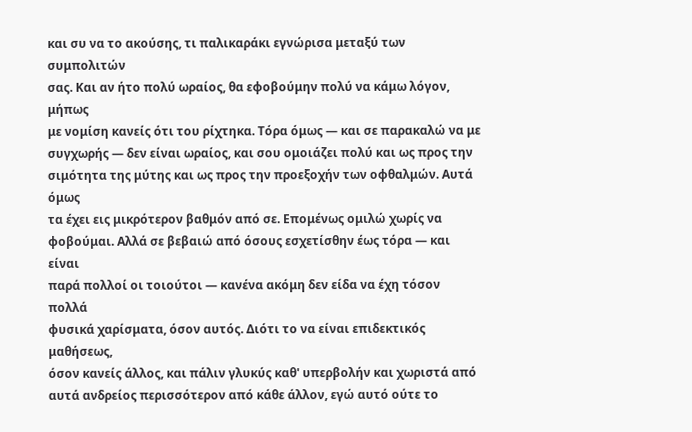και συ να το ακούσης, τι παλικαράκι εγνώρισα μεταξύ των συμπολιτών
σας. Και αν ήτο πολύ ωραίος, θα εφοβούμην πολύ να κάμω λόγον, μήπως
με νομίση κανείς ότι του ρίχτηκα. Τόρα όμως — και σε παρακαλώ να με
συγχωρής — δεν είναι ωραίος, και σου ομοιάζει πολύ και ως προς την
σιμότητα της μύτης και ως προς την προεξοχήν των οφθαλμών. Αυτά όμως
τα έχει εις μικρότερον βαθμόν από σε. Επομένως ομιλώ χωρίς να
φοβούμαι. Αλλά σε βεβαιώ από όσους εσχετίσθην έως τόρα — και είναι
παρά πολλοί οι τοιούτοι — κανένα ακόμη δεν είδα να έχη τόσον πολλά
φυσικά χαρίσματα, όσον αυτός. Διότι το να είναι επιδεκτικός μαθήσεως,
όσον κανείς άλλος, και πάλιν γλυκύς καθ' υπερβολήν και χωριστά από
αυτά ανδρείος περισσότερον από κάθε άλλον, εγώ αυτό ούτε το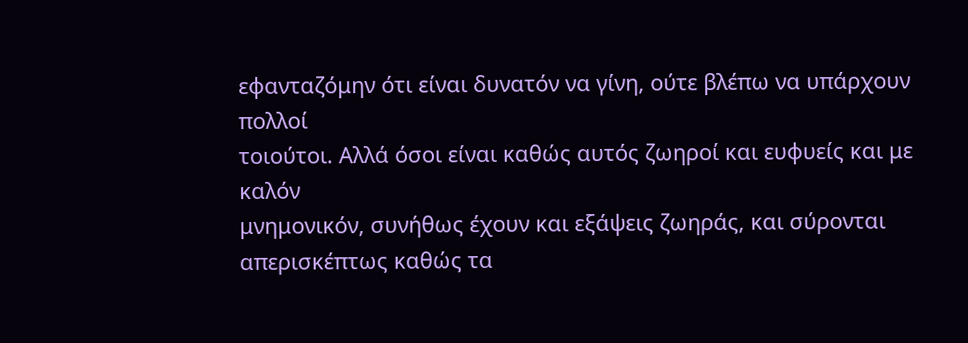εφανταζόμην ότι είναι δυνατόν να γίνη, ούτε βλέπω να υπάρχουν πολλοί
τοιούτοι. Αλλά όσοι είναι καθώς αυτός ζωηροί και ευφυείς και με καλόν
μνημονικόν, συνήθως έχουν και εξάψεις ζωηράς, και σύρονται
απερισκέπτως καθώς τα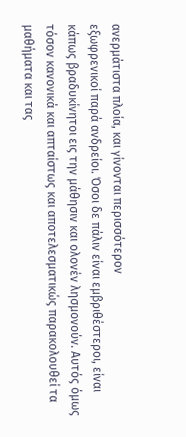ανερμάτιστα πλοία, και γίνονται περισσότερον
εξωφρενικοί παρά ανδρείοι. Όσοι δε πάλιν είναι εμβριθέστεροι, είναι
κάπως βραδυκίνητοι εις την μάθησιν και ολονέν λησμονούν. Αυτός όμως
τόσον κανονικά και απταίστως και αποτελεσματικώς παρακολουθεί τα
μαθήματα και τας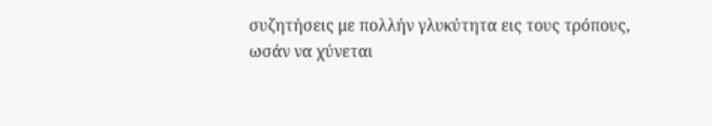συζητήσεις με πολλήν γλυκύτητα εις τους τρόπους,
ωσάν να χύνεται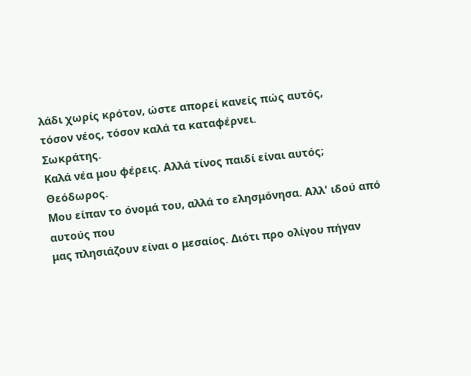λάδι χωρίς κρότον, ώστε απορεί κανείς πώς αυτός,
τόσον νέος, τόσον καλά τα καταφέρνει.
Σωκράτης.
Καλά νέα μου φέρεις. Αλλά τίνος παιδί είναι αυτός;
Θεόδωρος.
Μου είπαν το όνομά του, αλλά το ελησμόνησα. Αλλ' ιδού από αυτούς που
μας πλησιάζουν είναι ο μεσαίος. Διότι προ ολίγου πήγαν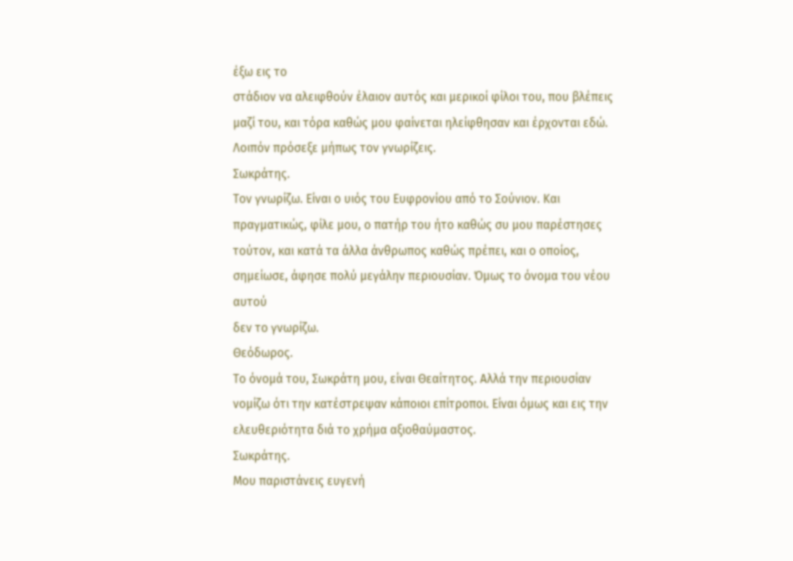έξω εις το
στάδιον να αλειφθούν έλαιον αυτός και μερικοί φίλοι του, που βλέπεις
μαζί του, και τόρα καθώς μου φαίνεται ηλείφθησαν και έρχονται εδώ.
Λοιπόν πρόσεξε μήπως τον γνωρίζεις.
Σωκράτης.
Τον γνωρίζω. Είναι ο υιός του Ευφρονίου από το Σούνιον. Και
πραγματικώς, φίλε μου, ο πατήρ του ήτο καθώς συ μου παρέστησες
τούτον, και κατά τα άλλα άνθρωπος καθώς πρέπει, και ο οποίος,
σημείωσε, άφησε πολύ μεγάλην περιουσίαν. Όμως το όνομα του νέου αυτού
δεν το γνωρίζω.
Θεόδωρος.
Το όνομά του, Σωκράτη μου, είναι Θεαίτητος. Αλλά την περιουσίαν
νομίζω ότι την κατέστρεψαν κάποιοι επίτροποι. Είναι όμως και εις την
ελευθεριότητα διά το χρήμα αξιοθαύμαστος.
Σωκράτης.
Μου παριστάνεις ευγενή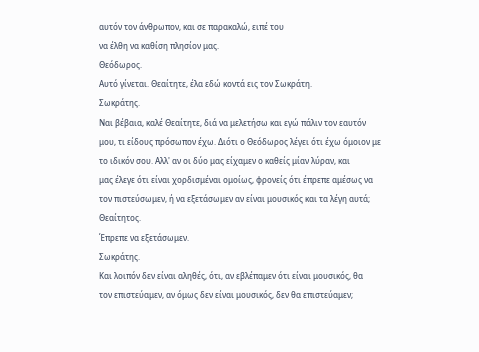αυτόν τον άνθρωπον, και σε παρακαλώ, ειπέ του
να έλθη να καθίση πλησίον μας.
Θεόδωρος.
Αυτό γίνεται. Θεαίτητε, έλα εδώ κοντά εις τον Σωκράτη.
Σωκράτης.
Ναι βέβαια, καλέ Θεαίτητε, διά να μελετήσω και εγώ πάλιν τον εαυτόν
μου, τι είδους πρόσωπον έχω. Διότι ο Θεόδωρος λέγει ότι έχω όμοιον με
το ιδικόν σου. Αλλ' αν οι δύο μας είχαμεν ο καθείς μίαν λύραν, και
μας έλεγε ότι είναι χορδισμέναι ομοίως, φρονείς ότι έπρεπε αμέσως να
τον πιστεύσωμεν, ή να εξετάσωμεν αν είναι μουσικός και τα λέγη αυτά;
Θεαίτητος.
Έπρεπε να εξετάσωμεν.
Σωκράτης.
Και λοιπόν δεν είναι αληθές, ότι, αν εβλέπαμεν ότι είναι μουσικός, θα
τον επιστεύαμεν, αν όμως δεν είναι μουσικός, δεν θα επιστεύαμεν;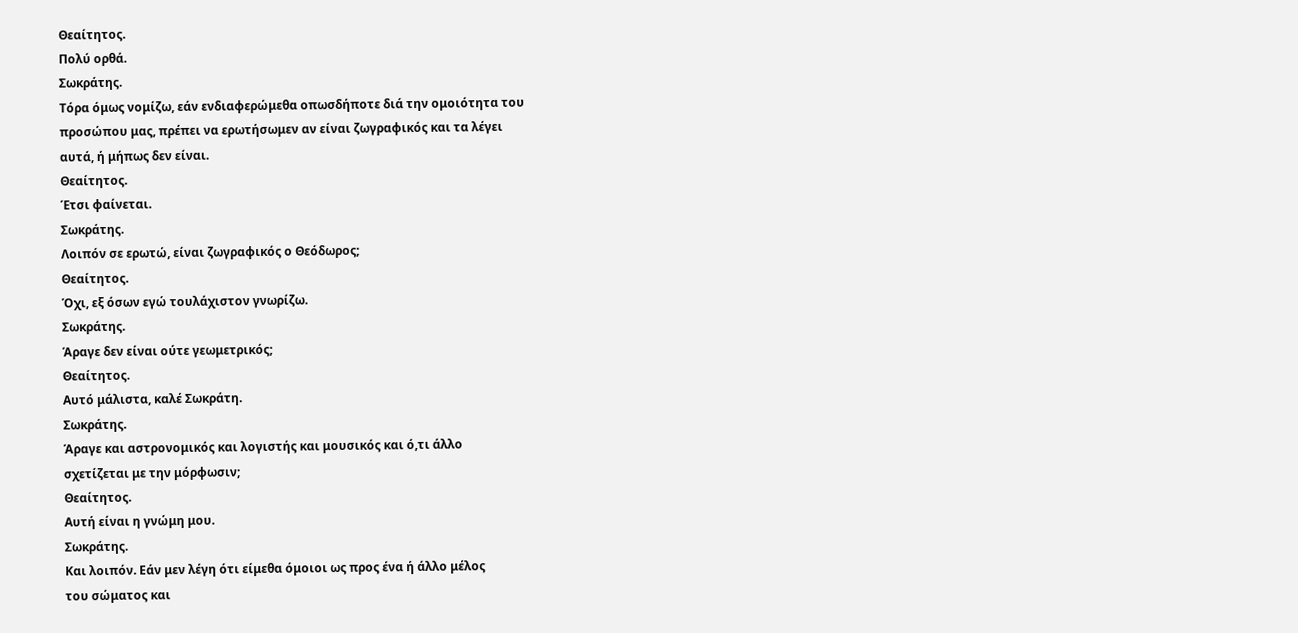Θεαίτητος.
Πολύ ορθά.
Σωκράτης.
Τόρα όμως νομίζω, εάν ενδιαφερώμεθα οπωσδήποτε διά την ομοιότητα του
προσώπου μας, πρέπει να ερωτήσωμεν αν είναι ζωγραφικός και τα λέγει
αυτά, ή μήπως δεν είναι.
Θεαίτητος.
Έτσι φαίνεται.
Σωκράτης.
Λοιπόν σε ερωτώ, είναι ζωγραφικός ο Θεόδωρος;
Θεαίτητος.
Όχι, εξ όσων εγώ τουλάχιστον γνωρίζω.
Σωκράτης.
Άραγε δεν είναι ούτε γεωμετρικός;
Θεαίτητος.
Αυτό μάλιστα, καλέ Σωκράτη.
Σωκράτης.
Άραγε και αστρονομικός και λογιστής και μουσικός και ό,τι άλλο
σχετίζεται με την μόρφωσιν;
Θεαίτητος.
Αυτή είναι η γνώμη μου.
Σωκράτης.
Και λοιπόν. Εάν μεν λέγη ότι είμεθα όμοιοι ως προς ένα ή άλλο μέλος
του σώματος και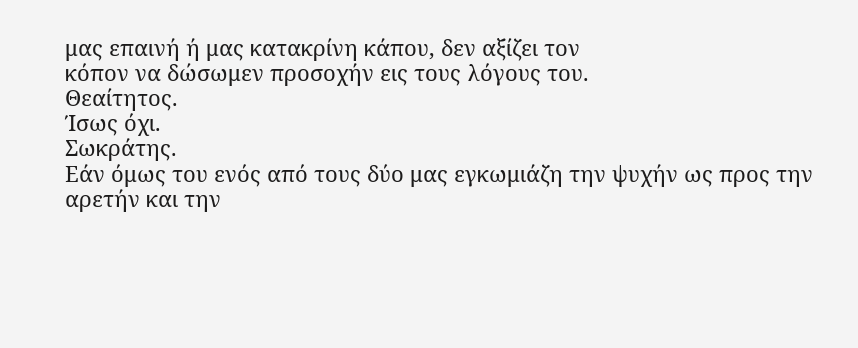μας επαινή ή μας κατακρίνη κάπου, δεν αξίζει τον
κόπον να δώσωμεν προσοχήν εις τους λόγους του.
Θεαίτητος.
Ίσως όχι.
Σωκράτης.
Εάν όμως του ενός από τους δύο μας εγκωμιάζη την ψυχήν ως προς την
αρετήν και την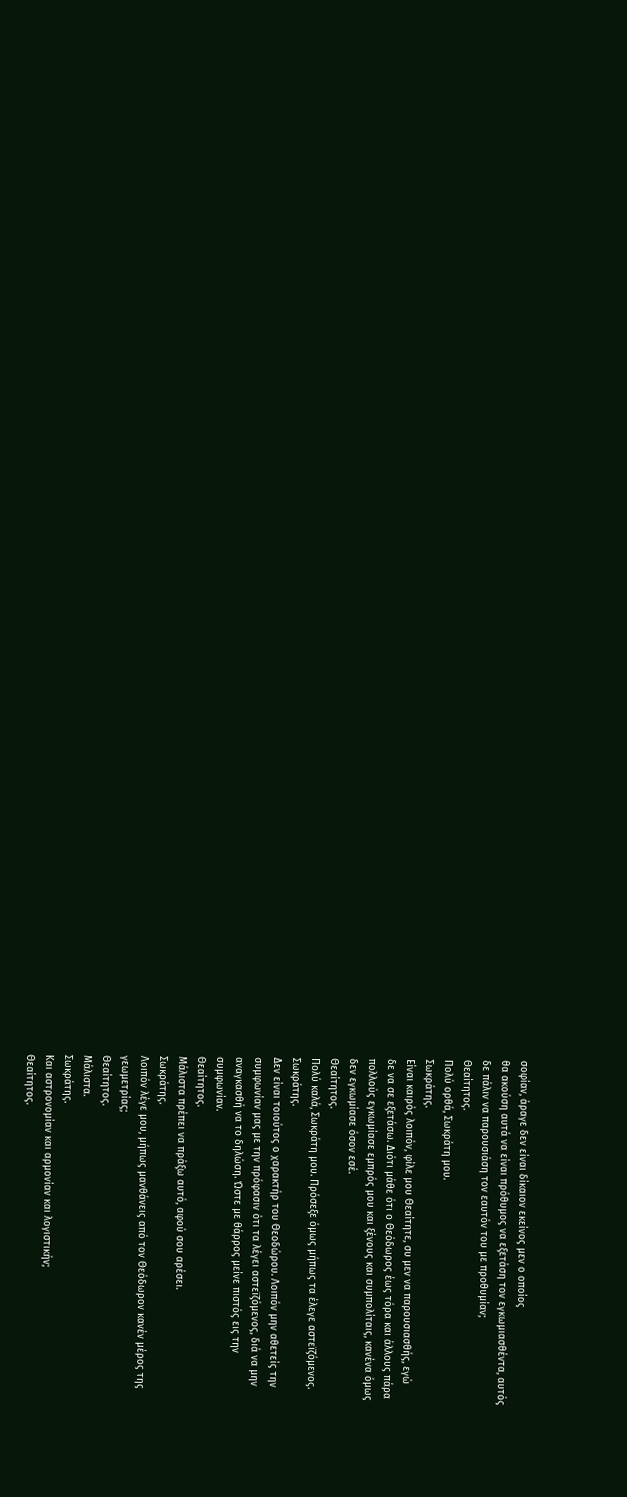σοφίαν, άραγε δεν είναι δίκαιον εκείνος μεν ο οποίος
θα ακούση αυτά να είναι πρόθυμος να εξετάση τον εγκωμιασθέντα, αυτός
δε πάλιν να παρουσιάση τον εαυτόν του με προθυμίαν;
Θεαίτητος.
Πολύ ορθά, Σωκράτη μου.
Σωκράτης.
Είναι καιρός λοιπόν, φίλε μου Θεαίτητε, συ μεν να παρουσιασθής, εγώ
δε να σε εξετάσω. Διότι μάθε ότι ο Θεόδωρος έως τόρα και άλλους πάρα
πολλούς εγκωμίασε εμπρός μου και ξένους και συμπολίταις, κανένα όμως
δεν εγκωμίασε όσον εσέ.
Θεαίτητος.
Πολύ καλά, Σωκράτη μου. Πρόσεξε όμως μήπως τα έλεγε αστεϊζόμενος.
Σωκράτης.
Δεν είναι τοιούτος ο χαρακτήρ του Θεοδώρου. Λοιπόν μην αθετείς την
συμφωνίαν μας με την πρόφασιν ότι τα λέγει αστεϊζόμενος, διά να μην
αναγκασθή να το δηλώση. Ώστε με θάρρος μείνε πιστός εις την
συμφωνίαν.
Θεαίτητος.
Μάλιστα πρέπει να πράξω αυτό, αφού σου αρέσει.
Σωκράτης.
Λοιπόν λέγε μου, μήπως μανθάνεις από τον Θεόδωρον κανέν μέρος της
γεωμετρίας;
Θεαίτητος.
Μάλιστα.
Σωκράτης.
Και αστρονομίαν και αρμονίαν και λογιστικήν;
Θεαίτητος.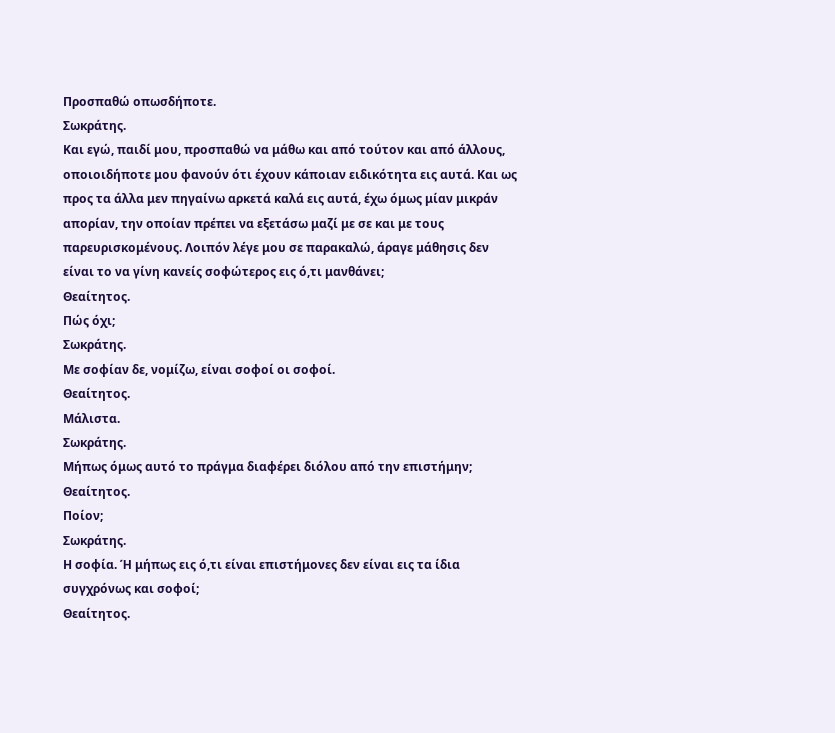Προσπαθώ οπωσδήποτε.
Σωκράτης.
Και εγώ, παιδί μου, προσπαθώ να μάθω και από τούτον και από άλλους,
οποιοιδήποτε μου φανούν ότι έχουν κάποιαν ειδικότητα εις αυτά. Και ως
προς τα άλλα μεν πηγαίνω αρκετά καλά εις αυτά, έχω όμως μίαν μικράν
απορίαν, την οποίαν πρέπει να εξετάσω μαζί με σε και με τους
παρευρισκομένους. Λοιπόν λέγε μου σε παρακαλώ, άραγε μάθησις δεν
είναι το να γίνη κανείς σοφώτερος εις ό,τι μανθάνει;
Θεαίτητος.
Πώς όχι;
Σωκράτης.
Με σοφίαν δε, νομίζω, είναι σοφοί οι σοφοί.
Θεαίτητος.
Μάλιστα.
Σωκράτης.
Μήπως όμως αυτό το πράγμα διαφέρει διόλου από την επιστήμην;
Θεαίτητος.
Ποίον;
Σωκράτης.
Η σοφία. Ή μήπως εις ό,τι είναι επιστήμονες δεν είναι εις τα ίδια
συγχρόνως και σοφοί;
Θεαίτητος.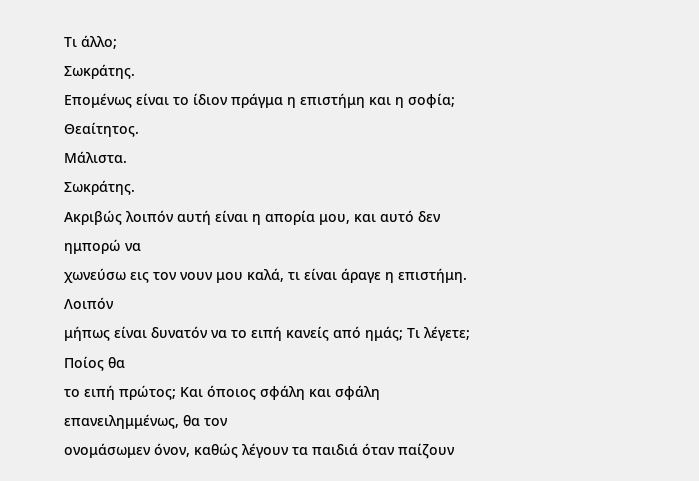Τι άλλο;
Σωκράτης.
Επομένως είναι το ίδιον πράγμα η επιστήμη και η σοφία;
Θεαίτητος.
Μάλιστα.
Σωκράτης.
Ακριβώς λοιπόν αυτή είναι η απορία μου, και αυτό δεν ημπορώ να
χωνεύσω εις τον νουν μου καλά, τι είναι άραγε η επιστήμη. Λοιπόν
μήπως είναι δυνατόν να το ειπή κανείς από ημάς; Τι λέγετε; Ποίος θα
το ειπή πρώτος; Και όποιος σφάλη και σφάλη επανειλημμένως, θα τον
ονομάσωμεν όνον, καθώς λέγουν τα παιδιά όταν παίζουν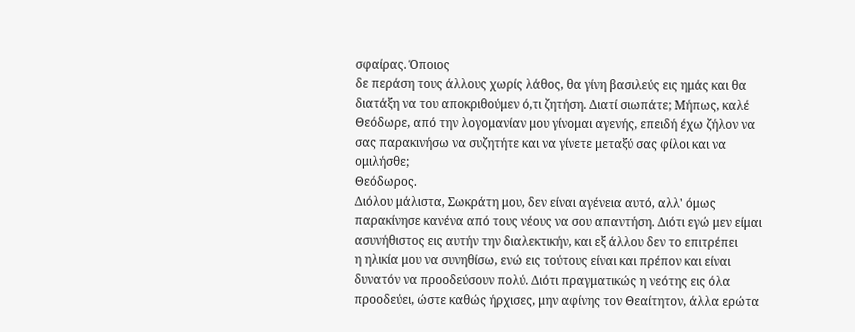σφαίρας. Όποιος
δε περάση τους άλλους χωρίς λάθος, θα γίνη βασιλεύς εις ημάς και θα
διατάξη να του αποκριθούμεν ό,τι ζητήση. Διατί σιωπάτε; Μήπως, καλέ
Θεόδωρε, από την λογομανίαν μου γίνομαι αγενής, επειδή έχω ζήλον να
σας παρακινήσω να συζητήτε και να γίνετε μεταξύ σας φίλοι και να
ομιλήσθε;
Θεόδωρος.
Διόλου μάλιστα, Σωκράτη μου, δεν είναι αγένεια αυτό, αλλ' όμως
παρακίνησε κανένα από τους νέους να σου απαντήση. Διότι εγώ μεν είμαι
ασυνήθιστος εις αυτήν την διαλεκτικήν, και εξ άλλου δεν το επιτρέπει
η ηλικία μου να συνηθίσω, ενώ εις τούτους είναι και πρέπον και είναι
δυνατόν να προοδεύσουν πολύ. Διότι πραγματικώς η νεότης εις όλα
προοδεύει, ώστε καθώς ήρχισες, μην αφίνης τον Θεαίτητον, άλλα ερώτα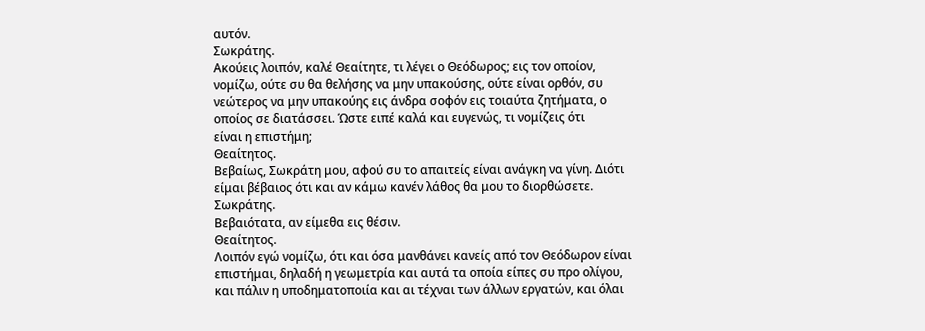αυτόν.
Σωκράτης.
Ακούεις λοιπόν, καλέ Θεαίτητε, τι λέγει ο Θεόδωρος; εις τον οποίον,
νομίζω, ούτε συ θα θελήσης να μην υπακούσης, ούτε είναι ορθόν, συ
νεώτερος να μην υπακούης εις άνδρα σοφόν εις τοιαύτα ζητήματα, ο
οποίος σε διατάσσει. Ώστε ειπέ καλά και ευγενώς, τι νομίζεις ότι
είναι η επιστήμη;
Θεαίτητος.
Βεβαίως, Σωκράτη μου, αφού συ το απαιτείς είναι ανάγκη να γίνη. Διότι
είμαι βέβαιος ότι και αν κάμω κανέν λάθος θα μου το διορθώσετε.
Σωκράτης.
Βεβαιότατα, αν είμεθα εις θέσιν.
Θεαίτητος.
Λοιπόν εγώ νομίζω, ότι και όσα μανθάνει κανείς από τον Θεόδωρον είναι
επιστήμαι, δηλαδή η γεωμετρία και αυτά τα οποία είπες συ προ ολίγου,
και πάλιν η υποδηματοποιία και αι τέχναι των άλλων εργατών, και όλαι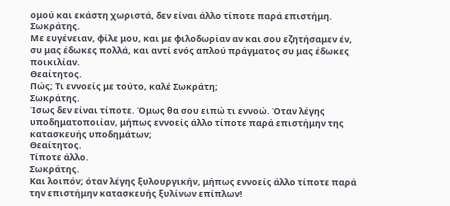ομού και εκάστη χωριστά, δεν είναι άλλο τίποτε παρά επιστήμη.
Σωκράτης.
Με ευγένειαν, φίλε μου, και με φιλοδωρίαν αν και σου εζητήσαμεν έν,
συ μας έδωκες πολλά, και αντί ενός απλού πράγματος συ μας έδωκες
ποικιλίαν.
Θεαίτητος.
Πώς; Τι εννοείς με τούτο, καλέ Σωκράτη;
Σωκράτης.
Ίσως δεν είναι τίποτε. Όμως θα σου ειπώ τι εννοώ. Όταν λέγης
υποδηματοποιίαν, μήπως εννοείς άλλο τίποτε παρά επιστήμην της
κατασκευής υποδημάτων;
Θεαίτητος.
Τίποτε άλλο.
Σωκράτης.
Και λοιπόν; όταν λέγης ξυλουργικήν, μήπως εννοείς άλλο τίποτε παρά
την επιστήμην κατασκευής ξυλίνων επίπλων!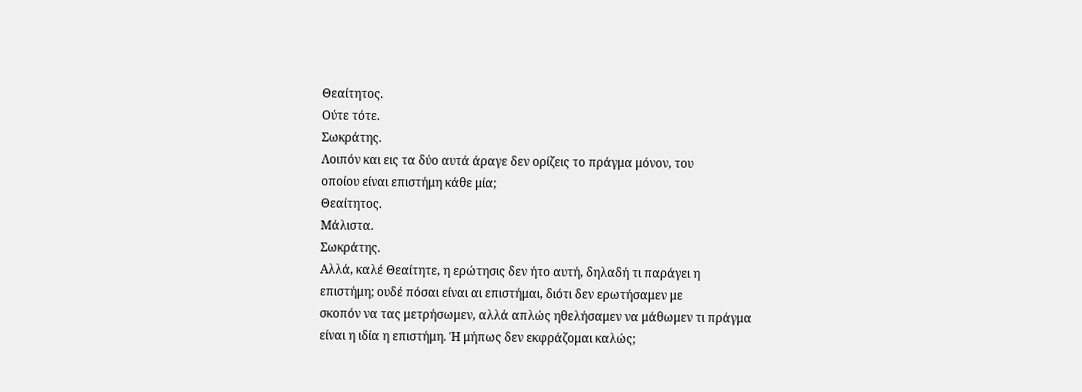Θεαίτητος.
Ούτε τότε.
Σωκράτης.
Λοιπόν και εις τα δύο αυτά άραγε δεν ορίζεις το πράγμα μόνον, του
οποίου είναι επιστήμη κάθε μία;
Θεαίτητος.
Μάλιστα.
Σωκράτης.
Αλλά, καλέ Θεαίτητε, η ερώτησις δεν ήτο αυτή, δηλαδή τι παράγει η
επιστήμη; ουδέ πόσαι είναι αι επιστήμαι, διότι δεν ερωτήσαμεν με
σκοπόν να τας μετρήσωμεν, αλλά απλώς ηθελήσαμεν να μάθωμεν τι πράγμα
είναι η ιδία η επιστήμη. Ή μήπως δεν εκφράζομαι καλώς;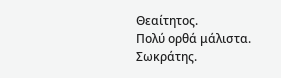Θεαίτητος.
Πολύ ορθά μάλιστα.
Σωκράτης.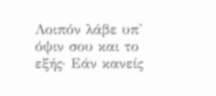Λοιπόν λάβε υπ' όψιν σου και το εξής· Εάν κανείς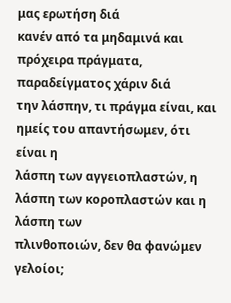μας ερωτήση διά
κανέν από τα μηδαμινά και πρόχειρα πράγματα, παραδείγματος χάριν διά
την λάσπην, τι πράγμα είναι, και ημείς του απαντήσωμεν, ότι είναι η
λάσπη των αγγειοπλαστών, η λάσπη των κοροπλαστών και η λάσπη των
πλινθοποιών, δεν θα φανώμεν γελοίοι;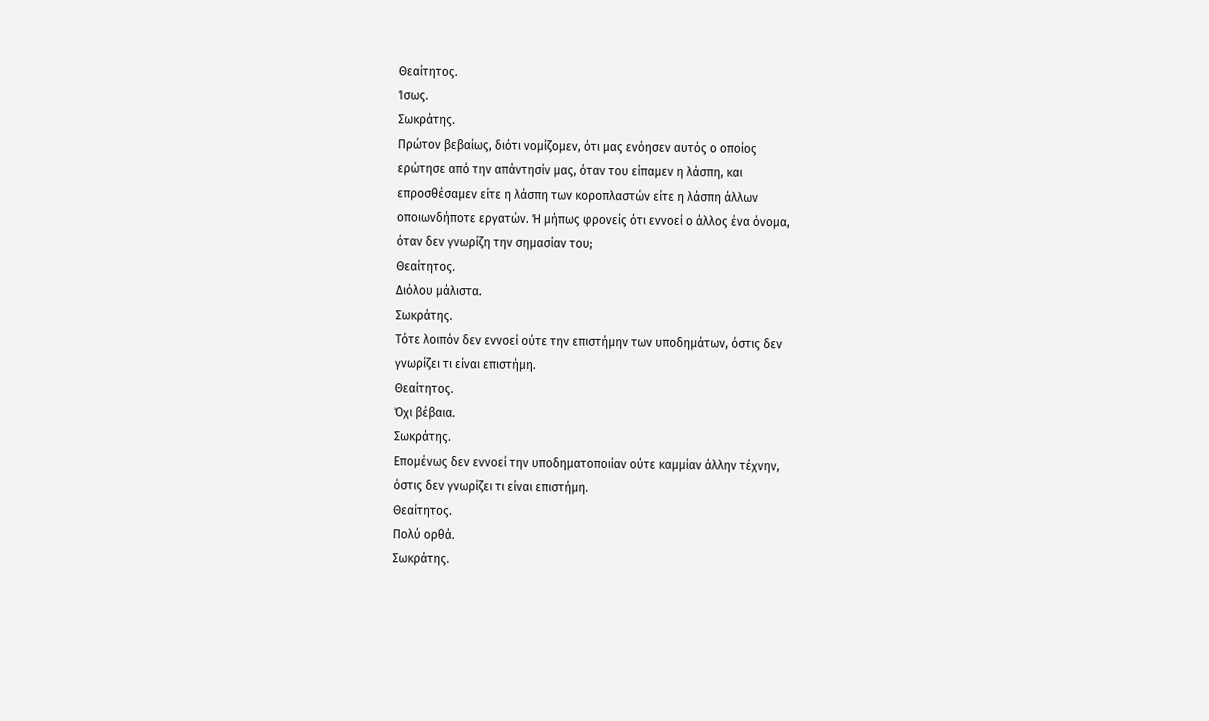Θεαίτητος.
Ίσως.
Σωκράτης.
Πρώτον βεβαίως, διότι νομίζομεν, ότι μας ενόησεν αυτός ο οποίος
ερώτησε από την απάντησίν μας, όταν του είπαμεν η λάσπη, και
επροσθέσαμεν είτε η λάσπη των κοροπλαστών είτε η λάσπη άλλων
οποιωνδήποτε εργατών. Ή μήπως φρονείς ότι εννοεί ο άλλος ένα όνομα,
όταν δεν γνωρίζη την σημασίαν του;
Θεαίτητος.
Διόλου μάλιστα.
Σωκράτης.
Τότε λοιπόν δεν εννοεί ούτε την επιστήμην των υποδημάτων, όστις δεν
γνωρίζει τι είναι επιστήμη.
Θεαίτητος.
Όχι βέβαια.
Σωκράτης.
Επομένως δεν εννοεί την υποδηματοποιίαν ούτε καμμίαν άλλην τέχνην,
όστις δεν γνωρίζει τι είναι επιστήμη.
Θεαίτητος.
Πολύ ορθά.
Σωκράτης.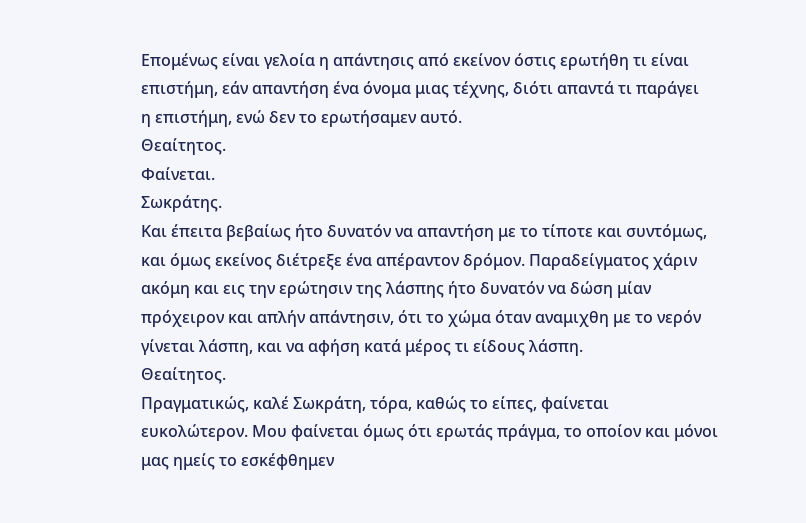Επομένως είναι γελοία η απάντησις από εκείνον όστις ερωτήθη τι είναι
επιστήμη, εάν απαντήση ένα όνομα μιας τέχνης, διότι απαντά τι παράγει
η επιστήμη, ενώ δεν το ερωτήσαμεν αυτό.
Θεαίτητος.
Φαίνεται.
Σωκράτης.
Και έπειτα βεβαίως ήτο δυνατόν να απαντήση με το τίποτε και συντόμως,
και όμως εκείνος διέτρεξε ένα απέραντον δρόμον. Παραδείγματος χάριν
ακόμη και εις την ερώτησιν της λάσπης ήτο δυνατόν να δώση μίαν
πρόχειρον και απλήν απάντησιν, ότι το χώμα όταν αναμιχθη με το νερόν
γίνεται λάσπη, και να αφήση κατά μέρος τι είδους λάσπη.
Θεαίτητος.
Πραγματικώς, καλέ Σωκράτη, τόρα, καθώς το είπες, φαίνεται
ευκολώτερον. Μου φαίνεται όμως ότι ερωτάς πράγμα, το οποίον και μόνοι
μας ημείς το εσκέφθημεν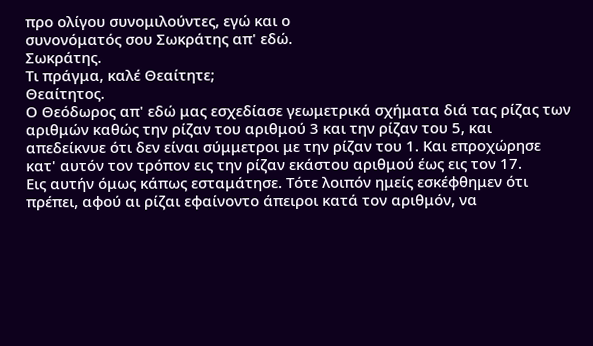προ ολίγου συνομιλούντες, εγώ και ο
συνονόματός σου Σωκράτης απ' εδώ.
Σωκράτης.
Τι πράγμα, καλέ Θεαίτητε;
Θεαίτητος.
Ο Θεόδωρος απ' εδώ μας εσχεδίασε γεωμετρικά σχήματα διά τας ρίζας των
αριθμών καθώς την ρίζαν του αριθμού 3 και την ρίζαν του 5, και
απεδείκνυε ότι δεν είναι σύμμετροι με την ρίζαν του 1. Και επροχώρησε
κατ' αυτόν τον τρόπον εις την ρίζαν εκάστου αριθμού έως εις τον 17.
Εις αυτήν όμως κάπως εσταμάτησε. Τότε λοιπόν ημείς εσκέφθημεν ότι
πρέπει, αφού αι ρίζαι εφαίνοντο άπειροι κατά τον αριθμόν, να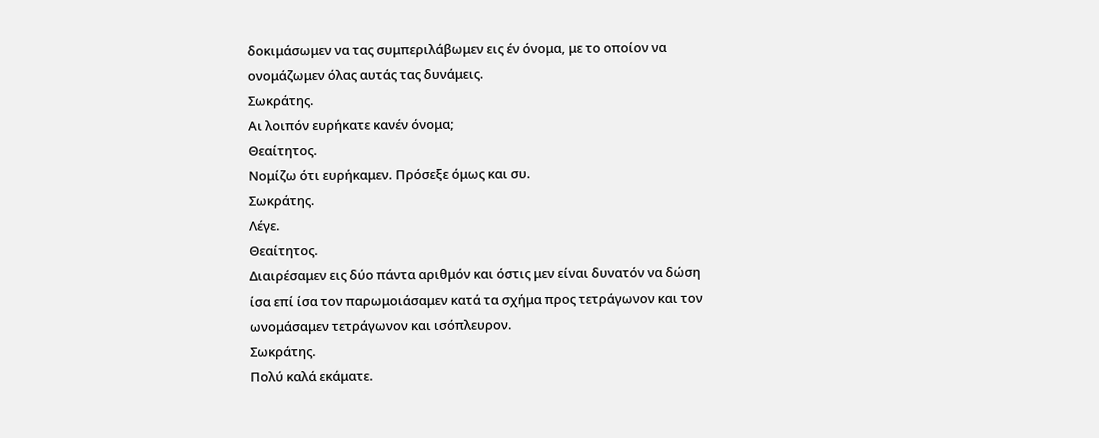δοκιμάσωμεν να τας συμπεριλάβωμεν εις έν όνομα, με το οποίον να
ονομάζωμεν όλας αυτάς τας δυνάμεις.
Σωκράτης.
Αι λοιπόν ευρήκατε κανέν όνομα;
Θεαίτητος.
Νομίζω ότι ευρήκαμεν. Πρόσεξε όμως και συ.
Σωκράτης.
Λέγε.
Θεαίτητος.
Διαιρέσαμεν εις δύο πάντα αριθμόν και όστις μεν είναι δυνατόν να δώση
ίσα επί ίσα τον παρωμοιάσαμεν κατά τα σχήμα προς τετράγωνον και τον
ωνομάσαμεν τετράγωνον και ισόπλευρον.
Σωκράτης.
Πολύ καλά εκάματε.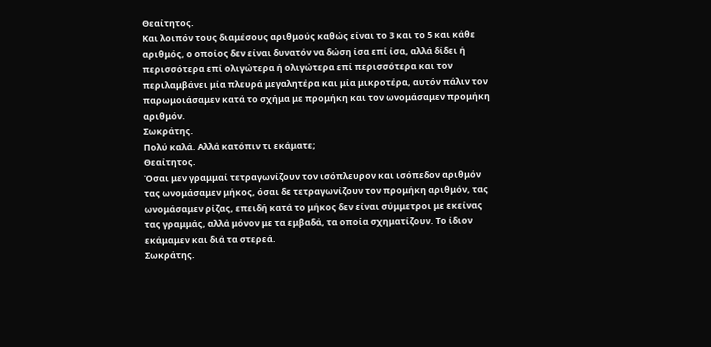Θεαίτητος.
Και λοιπόν τους διαμέσους αριθμούς καθώς είναι το 3 και το 5 και κάθε
αριθμός, ο οποίος δεν είναι δυνατόν να δώση ίσα επί ίσα, αλλά δίδει ή
περισσότερα επί ολιγώτερα ή ολιγώτερα επί περισσότερα και τον
περιλαμβάνει μία πλευρά μεγαλητέρα και μία μικροτέρα, αυτόν πάλιν τον
παρωμοιάσαμεν κατά το σχήμα με προμήκη και τον ωνομάσαμεν προμήκη
αριθμόν.
Σωκράτης.
Πολύ καλά. Αλλά κατόπιν τι εκάματε;
Θεαίτητος.
Όσαι μεν γραμμαί τετραγωνίζουν τον ισόπλευρον και ισόπεδον αριθμόν
τας ωνομάσαμεν μήκος, όσαι δε τετραγωνίζουν τον προμήκη αριθμόν, τας
ωνομάσαμεν ρίζας, επειδή κατά το μήκος δεν είναι σύμμετροι με εκείνας
τας γραμμάς, αλλά μόνον με τα εμβαδά, τα οποία σχηματίζουν. Το ίδιον
εκάμαμεν και διά τα στερεά.
Σωκράτης.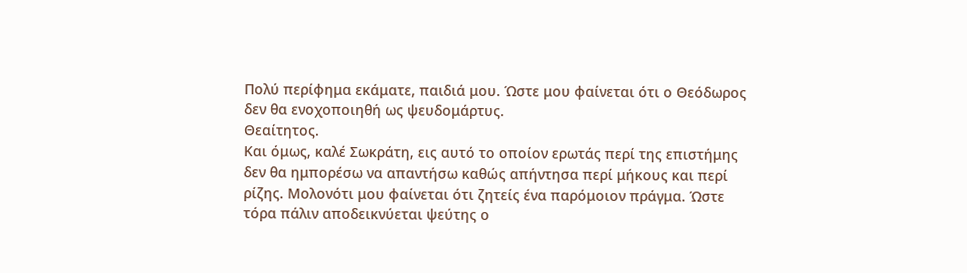Πολύ περίφημα εκάματε, παιδιά μου. Ώστε μου φαίνεται ότι ο Θεόδωρος
δεν θα ενοχοποιηθή ως ψευδομάρτυς.
Θεαίτητος.
Και όμως, καλέ Σωκράτη, εις αυτό το οποίον ερωτάς περί της επιστήμης
δεν θα ημπορέσω να απαντήσω καθώς απήντησα περί μήκους και περί
ρίζης. Μολονότι μου φαίνεται ότι ζητείς ένα παρόμοιον πράγμα. Ώστε
τόρα πάλιν αποδεικνύεται ψεύτης ο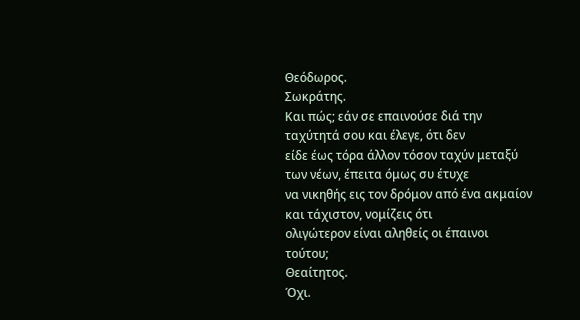Θεόδωρος.
Σωκράτης.
Και πώς; εάν σε επαινούσε διά την ταχύτητά σου και έλεγε, ότι δεν
είδε έως τόρα άλλον τόσον ταχύν μεταξύ των νέων, έπειτα όμως συ έτυχε
να νικηθής εις τον δρόμον από ένα ακμαίον και τάχιστον, νομίζεις ότι
ολιγώτερον είναι αληθείς οι έπαινοι τούτου;
Θεαίτητος.
Όχι.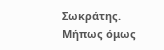Σωκράτης.
Μήπως όμως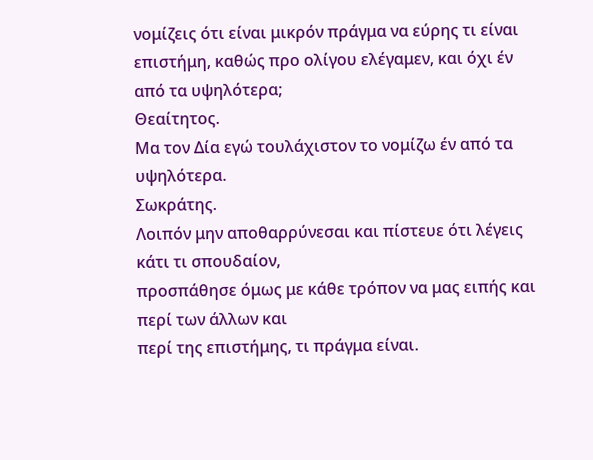νομίζεις ότι είναι μικρόν πράγμα να εύρης τι είναι
επιστήμη, καθώς προ ολίγου ελέγαμεν, και όχι έν από τα υψηλότερα;
Θεαίτητος.
Μα τον Δία εγώ τουλάχιστον το νομίζω έν από τα υψηλότερα.
Σωκράτης.
Λοιπόν μην αποθαρρύνεσαι και πίστευε ότι λέγεις κάτι τι σπουδαίον,
προσπάθησε όμως με κάθε τρόπον να μας ειπής και περί των άλλων και
περί της επιστήμης, τι πράγμα είναι.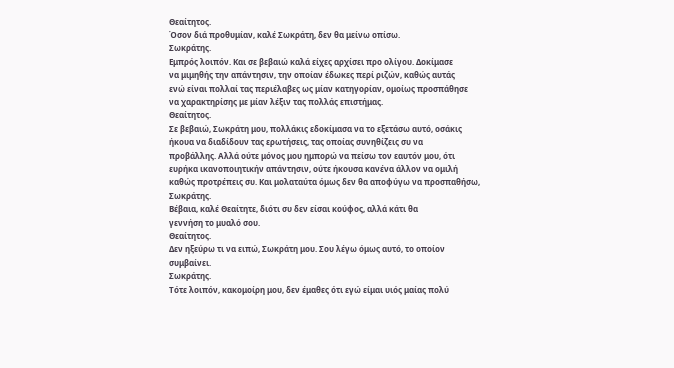Θεαίτητος.
Όσον διά προθυμίαν, καλέ Σωκράτη, δεν θα μείνω οπίσω.
Σωκράτης.
Εμπρός λοιπόν. Και σε βεβαιώ καλά είχες αρχίσει προ ολίγου. Δοκίμασε
να μιμηθής την απάντησιν, την οποίαν έδωκες περί ριζών, καθώς αυτάς
ενώ είναι πολλαί τας περιέλαβες ως μίαν κατηγορίαν, ομοίως προσπάθησε
να χαρακτηρίσης με μίαν λέξιν τας πολλάς επιστήμας.
Θεαίτητος.
Σε βεβαιώ, Σωκράτη μου, πολλάκις εδοκίμασα να το εξετάσω αυτό, οσάκις
ήκουα να διαδίδουν τας ερωτήσεις, τας οποίας συνηθίζεις συ να
προβάλλης. Αλλά ούτε μόνος μου ημπορώ να πείσω τον εαυτόν μου, ότι
ευρήκα ικανοποιητικήν απάντησιν, ούτε ήκουσα κανένα άλλον να ομιλή
καθώς προτρέπεις συ. Και μολαταύτα όμως δεν θα αποφύγω να προσπαθήσω,
Σωκράτης.
Βέβαια, καλέ Θεαίτητε, διότι συ δεν είσαι κούφος, αλλά κάτι θα
γεννήση το μυαλό σου.
Θεαίτητος.
Δεν ηξεύρω τι να ειπώ, Σωκράτη μου. Σου λέγω όμως αυτό, το οποίον
συμβαίνει.
Σωκράτης.
Τότε λοιπόν, κακομοίρη μου, δεν έμαθες ότι εγώ είμαι υιός μαίας πολύ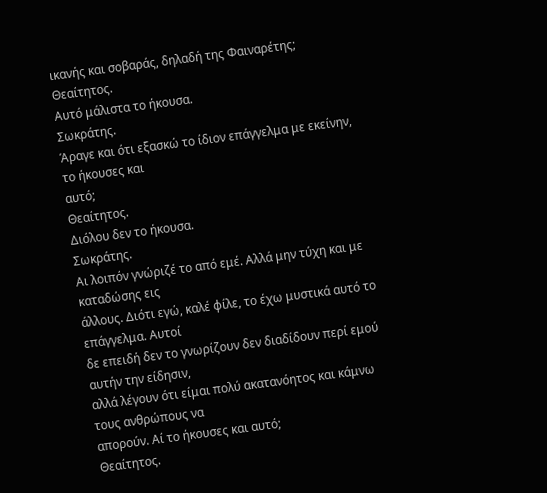ικανής και σοβαράς, δηλαδή της Φαιναρέτης;
Θεαίτητος.
Αυτό μάλιστα το ήκουσα.
Σωκράτης.
Άραγε και ότι εξασκώ το ίδιον επάγγελμα με εκείνην, το ήκουσες και
αυτό;
Θεαίτητος.
Διόλου δεν το ήκουσα.
Σωκράτης.
Αι λοιπόν γνώριζέ το από εμέ. Αλλά μην τύχη και με καταδώσης εις
άλλους. Διότι εγώ, καλέ φίλε, το έχω μυστικά αυτό το επάγγελμα. Αυτοί
δε επειδή δεν το γνωρίζουν δεν διαδίδουν περί εμού αυτήν την είδησιν,
αλλά λέγουν ότι είμαι πολύ ακατανόητος και κάμνω τους ανθρώπους να
απορούν. Αί το ήκουσες και αυτό;
Θεαίτητος.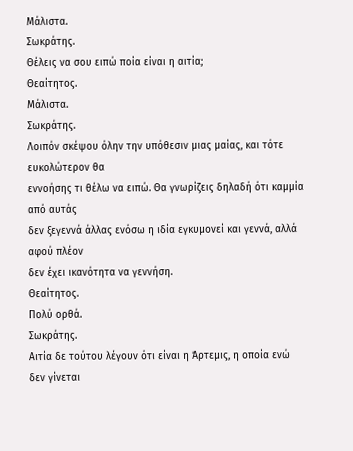Μάλιστα.
Σωκράτης.
Θέλεις να σου ειπώ ποία είναι η αιτία;
Θεαίτητος.
Μάλιστα.
Σωκράτης.
Λοιπόν σκέψου όλην την υπόθεσιν μιας μαίας, και τότε ευκολώτερον θα
εννοήσης τι θέλω να ειπώ. Θα γνωρίζεις δηλαδή ότι καμμία από αυτάς
δεν ξεγεννά άλλας ενόσω η ιδία εγκυμονεί και γεννά, αλλά αφού πλέον
δεν έχει ικανότητα να γεννήση.
Θεαίτητος.
Πολύ ορθά.
Σωκράτης.
Αιτία δε τούτου λέγουν ότι είναι η Άρτεμις, η οποία ενώ δεν γίνεται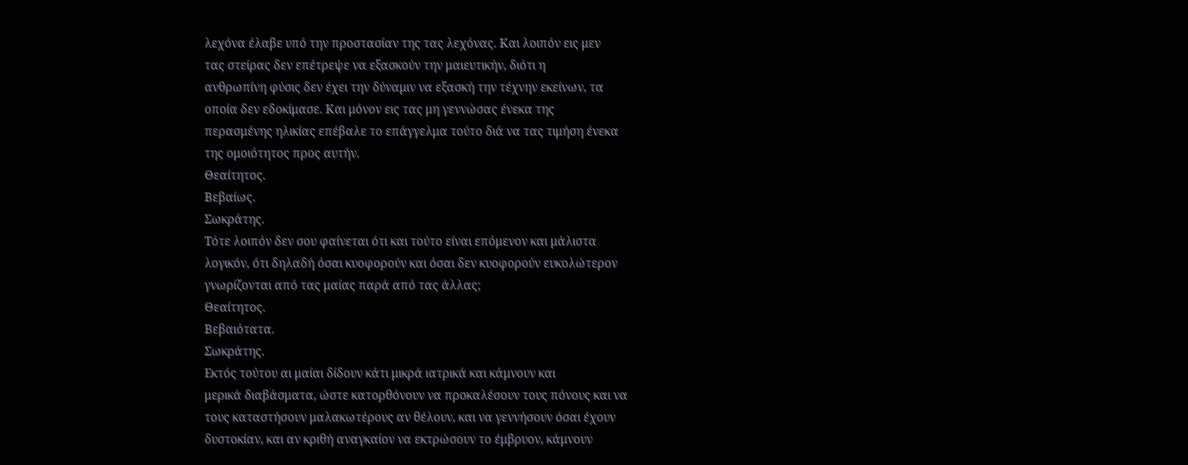λεχόνα έλαβε υπό την προστασίαν της τας λεχόνας. Και λοιπόν εις μεν
τας στείρας δεν επέτρεψε να εξασκούν την μαιευτικήν, διότι η
ανθρωπίνη φύσις δεν έχει την δύναμιν να εξασκή την τέχνην εκείνων, τα
οποία δεν εδοκίμασε. Και μόνον εις τας μη γεννώσας ένεκα της
περασμένης ηλικίας επέβαλε το επάγγελμα τούτο διά να τας τιμήση ένεκα
της ομοιότητος προς αυτήν.
Θεαίτητος.
Βεβαίως.
Σωκράτης.
Τότε λοιπόν δεν σου φαίνεται ότι και τούτο είναι επόμενον και μάλιστα
λογικόν, ότι δηλαδή όσαι κυοφορούν και όσαι δεν κυοφορούν ευκολώτερον
γνωρίζονται από τας μαίας παρά από τας άλλας;
Θεαίτητος.
Βεβαιότατα.
Σωκράτης.
Εκτός τούτου αι μαίαι δίδουν κάτι μικρά ιατρικά και κάμνουν και
μερικά διαβάσματα, ώστε κατορθόνουν να προκαλέσουν τους πόνους και να
τους καταστήσουν μαλακωτέρους αν θέλουν, και να γεννήσουν όσαι έχουν
δυστοκίαν, και αν κριθή αναγκαίον να εκτρώσουν το έμβρυον, κάμνουν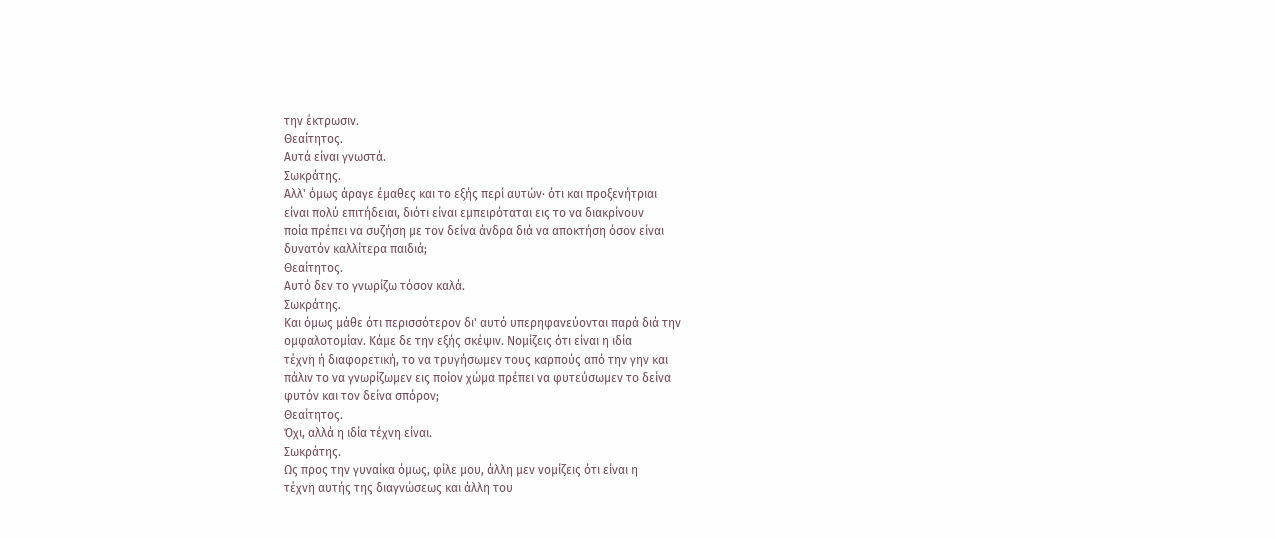την έκτρωσιν.
Θεαίτητος.
Αυτά είναι γνωστά.
Σωκράτης.
Αλλ' όμως άραγε έμαθες και το εξής περί αυτών· ότι και προξενήτριαι
είναι πολύ επιτήδειαι, διότι είναι εμπειρόταται εις το να διακρίνουν
ποία πρέπει να συζήση με τον δείνα άνδρα διά να αποκτήση όσον είναι
δυνατόν καλλίτερα παιδιά;
Θεαίτητος.
Αυτό δεν το γνωρίζω τόσον καλά.
Σωκράτης.
Και όμως μάθε ότι περισσότερον δι' αυτό υπερηφανεύονται παρά διά την
ομφαλοτομίαν. Κάμε δε την εξής σκέψιν. Νομίζεις ότι είναι η ιδία
τέχνη ή διαφορετική, το να τρυγήσωμεν τους καρπούς από την γην και
πάλιν το να γνωρίζωμεν εις ποίον χώμα πρέπει να φυτεύσωμεν το δείνα
φυτόν και τον δείνα σπόρον;
Θεαίτητος.
Όχι, αλλά η ιδία τέχνη είναι.
Σωκράτης.
Ως προς την γυναίκα όμως, φίλε μου, άλλη μεν νομίζεις ότι είναι η
τέχνη αυτής της διαγνώσεως και άλλη του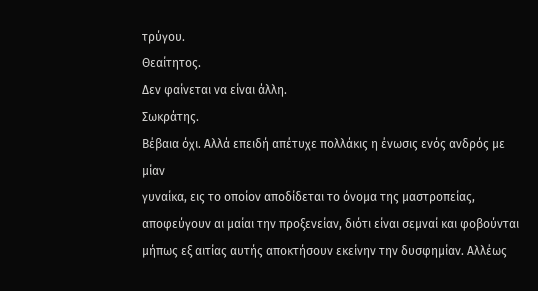τρύγου.
Θεαίτητος.
Δεν φαίνεται να είναι άλλη.
Σωκράτης.
Βέβαια όχι. Αλλά επειδή απέτυχε πολλάκις η ένωσις ενός ανδρός με μίαν
γυναίκα, εις το οποίον αποδίδεται το όνομα της μαστροπείας,
αποφεύγουν αι μαίαι την προξενείαν, διότι είναι σεμναί και φοβούνται
μήπως εξ αιτίας αυτής αποκτήσουν εκείνην την δυσφημίαν. Αλλέως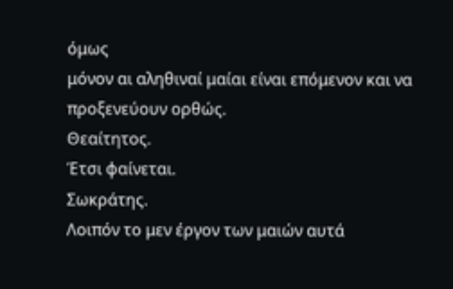όμως
μόνον αι αληθιναί μαίαι είναι επόμενον και να προξενεύουν ορθώς.
Θεαίτητος.
Έτσι φαίνεται.
Σωκράτης.
Λοιπόν το μεν έργον των μαιών αυτά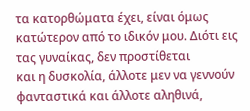τα κατορθώματα έχει, είναι όμως
κατώτερον από το ιδικόν μου. Διότι εις τας γυναίκας, δεν προστίθεται
και η δυσκολία, άλλοτε μεν να γεννούν φανταστικά και άλλοτε αληθινά,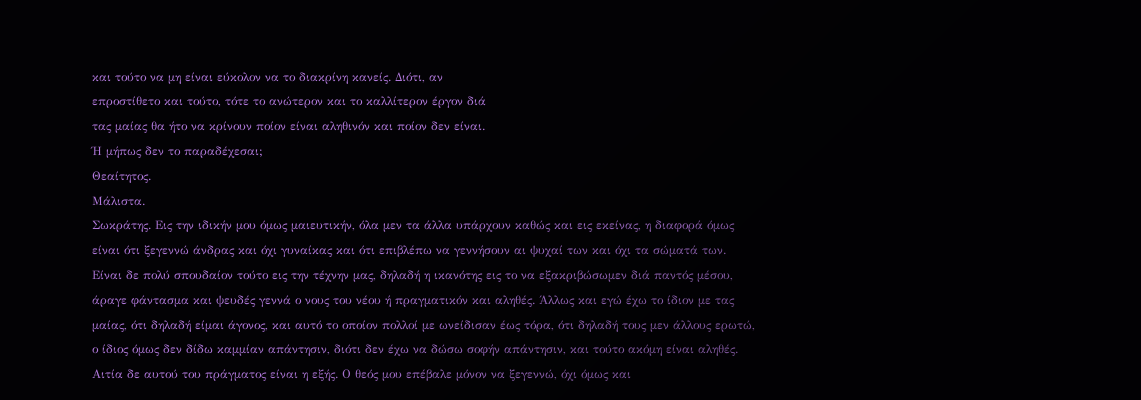και τούτο να μη είναι εύκολον να το διακρίνη κανείς. Διότι, αν
επροστίθετο και τούτο, τότε το ανώτερον και το καλλίτερον έργον διά
τας μαίας θα ήτο να κρίνουν ποίον είναι αληθινόν και ποίον δεν είναι.
Ή μήπως δεν το παραδέχεσαι;
Θεαίτητος.
Μάλιστα.
Σωκράτης. Εις την ιδικήν μου όμως μαιευτικήν, όλα μεν τα άλλα υπάρχουν καθώς και εις εκείνας, η διαφορά όμως είναι ότι ξεγεννώ άνδρας και όχι γυναίκας και ότι επιβλέπω να γεννήσουν αι ψυχαί των και όχι τα σώματά των. Είναι δε πολύ σπουδαίον τούτο εις την τέχνην μας, δηλαδή η ικανότης εις το να εξακριβώσωμεν διά παντός μέσου, άραγε φάντασμα και ψευδές γεννά ο νους του νέου ή πραγματικόν και αληθές. Άλλως και εγώ έχω το ίδιον με τας μαίας, ότι δηλαδή είμαι άγονος, και αυτό το οποίον πολλοί με ωνείδισαν έως τόρα, ότι δηλαδή τους μεν άλλους ερωτώ, ο ίδιος όμως δεν δίδω καμμίαν απάντησιν, διότι δεν έχω να δώσω σοφήν απάντησιν, και τούτο ακόμη είναι αληθές. Αιτία δε αυτού του πράγματος είναι η εξής. Ο θεός μου επέβαλε μόνον να ξεγεννώ, όχι όμως και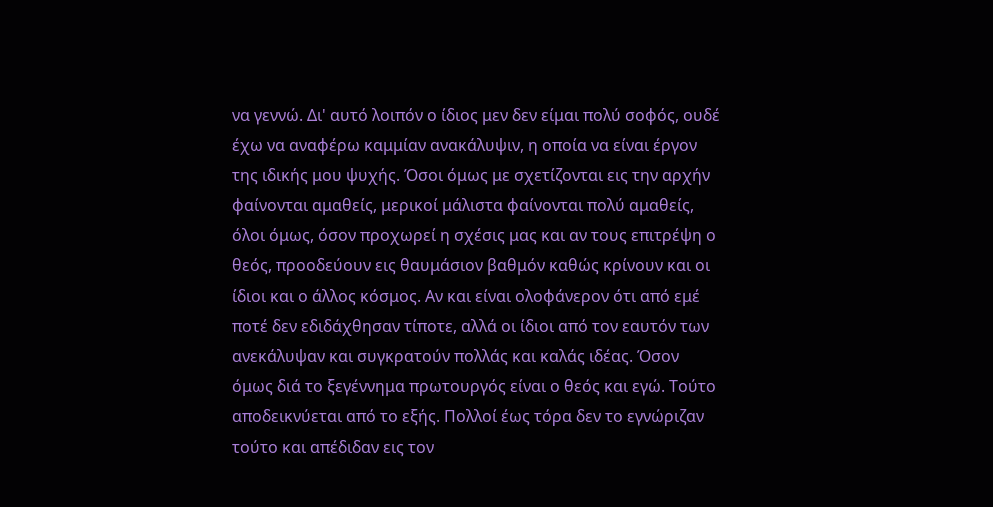να γεννώ. Δι' αυτό λοιπόν ο ίδιος μεν δεν είμαι πολύ σοφός, ουδέ έχω να αναφέρω καμμίαν ανακάλυψιν, η οποία να είναι έργον της ιδικής μου ψυχής. Όσοι όμως με σχετίζονται εις την αρχήν φαίνονται αμαθείς, μερικοί μάλιστα φαίνονται πολύ αμαθείς, όλοι όμως, όσον προχωρεί η σχέσις μας και αν τους επιτρέψη ο θεός, προοδεύουν εις θαυμάσιον βαθμόν καθώς κρίνουν και οι ίδιοι και ο άλλος κόσμος. Αν και είναι ολοφάνερον ότι από εμέ ποτέ δεν εδιδάχθησαν τίποτε, αλλά οι ίδιοι από τον εαυτόν των ανεκάλυψαν και συγκρατούν πολλάς και καλάς ιδέας. Όσον όμως διά το ξεγέννημα πρωτουργός είναι ο θεός και εγώ. Τούτο αποδεικνύεται από το εξής. Πολλοί έως τόρα δεν το εγνώριζαν τούτο και απέδιδαν εις τον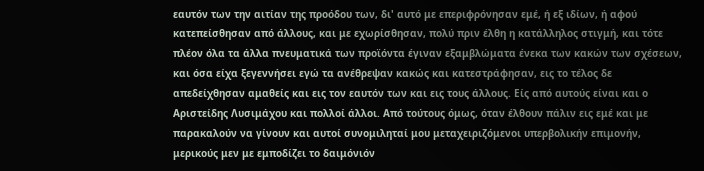εαυτόν των την αιτίαν της προόδου των, δι' αυτό με επεριφρόνησαν εμέ, ή εξ ιδίων, ή αφού κατεπείσθησαν από άλλους, και με εχωρίσθησαν, πολύ πριν έλθη η κατάλληλος στιγμή, και τότε πλέον όλα τα άλλα πνευματικά των προϊόντα έγιναν εξαμβλώματα ένεκα των κακών των σχέσεων, και όσα είχα ξεγεννήσει εγώ τα ανέθρεψαν κακώς και κατεστράφησαν, εις το τέλος δε απεδείχθησαν αμαθείς και εις τον εαυτόν των και εις τους άλλους. Είς από αυτούς είναι και ο Αριστείδης Λυσιμάχου και πολλοί άλλοι. Από τούτους όμως, όταν έλθουν πάλιν εις εμέ και με παρακαλούν να γίνουν και αυτοί συνομιληταί μου μεταχειριζόμενοι υπερβολικήν επιμονήν, μερικούς μεν με εμποδίζει το δαιμόνιόν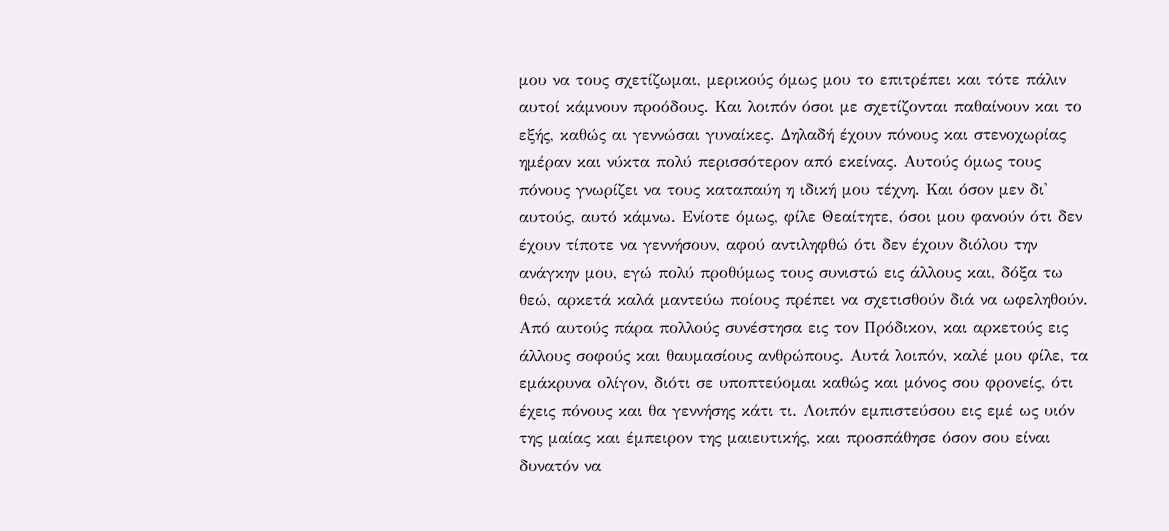μου να τους σχετίζωμαι, μερικούς όμως μου το επιτρέπει και τότε πάλιν αυτοί κάμνουν προόδους. Και λοιπόν όσοι με σχετίζονται παθαίνουν και το εξής, καθώς αι γεννώσαι γυναίκες. Δηλαδή έχουν πόνους και στενοχωρίας ημέραν και νύκτα πολύ περισσότερον από εκείνας. Αυτούς όμως τους πόνους γνωρίζει να τους καταπαύη η ιδική μου τέχνη. Και όσον μεν δι' αυτούς, αυτό κάμνω. Ενίοτε όμως, φίλε Θεαίτητε, όσοι μου φανούν ότι δεν έχουν τίποτε να γεννήσουν, αφού αντιληφθώ ότι δεν έχουν διόλου την ανάγκην μου, εγώ πολύ προθύμως τους συνιστώ εις άλλους και, δόξα τω θεώ, αρκετά καλά μαντεύω ποίους πρέπει να σχετισθούν διά να ωφεληθούν. Από αυτούς πάρα πολλούς συνέστησα εις τον Πρόδικον, και αρκετούς εις άλλους σοφούς και θαυμασίους ανθρώπους. Αυτά λοιπόν, καλέ μου φίλε, τα εμάκρυνα ολίγον, διότι σε υποπτεύομαι καθώς και μόνος σου φρονείς, ότι έχεις πόνους και θα γεννήσης κάτι τι. Λοιπόν εμπιστεύσου εις εμέ ως υιόν της μαίας και έμπειρον της μαιευτικής, και προσπάθησε όσον σου είναι δυνατόν να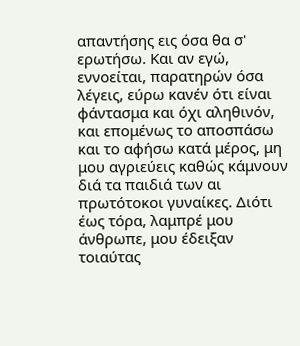απαντήσης εις όσα θα σ' ερωτήσω. Και αν εγώ, εννοείται, παρατηρών όσα λέγεις, εύρω κανέν ότι είναι φάντασμα και όχι αληθινόν, και επομένως το αποσπάσω και το αφήσω κατά μέρος, μη μου αγριεύεις καθώς κάμνουν διά τα παιδιά των αι πρωτότοκοι γυναίκες. Διότι έως τόρα, λαμπρέ μου άνθρωπε, μου έδειξαν τοιαύτας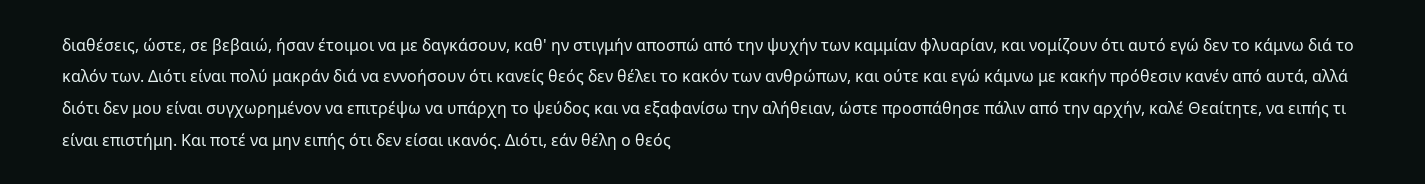διαθέσεις, ώστε, σε βεβαιώ, ήσαν έτοιμοι να με δαγκάσουν, καθ' ην στιγμήν αποσπώ από την ψυχήν των καμμίαν φλυαρίαν, και νομίζουν ότι αυτό εγώ δεν το κάμνω διά το καλόν των. Διότι είναι πολύ μακράν διά να εννοήσουν ότι κανείς θεός δεν θέλει το κακόν των ανθρώπων, και ούτε και εγώ κάμνω με κακήν πρόθεσιν κανέν από αυτά, αλλά διότι δεν μου είναι συγχωρημένον να επιτρέψω να υπάρχη το ψεύδος και να εξαφανίσω την αλήθειαν, ώστε προσπάθησε πάλιν από την αρχήν, καλέ Θεαίτητε, να ειπής τι είναι επιστήμη. Και ποτέ να μην ειπής ότι δεν είσαι ικανός. Διότι, εάν θέλη ο θεός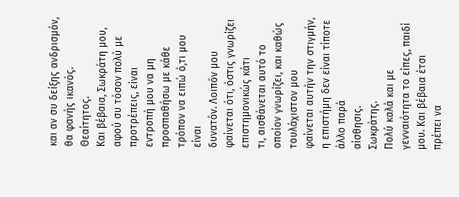και αν συ δείξης ανδρισμόν, θα φανής ικανός.
Θεαίτητος.
Και βέβαια, Σωκράτη μου, αφού συ τόσον πολύ με προτρέπεις, είναι
εντροπή μου να μη προσπαθήσω με κάθε τρόπον να ειπώ ό,τι μου είναι
δυνατόν. Λοιπόν μου φαίνεται ότι, όστις γνωρίζει επιστημονικώς κάτι
τι, αισθάνεται αυτό το οποίον γνωρίζει, και καθώς τουλάχιστον μου
φαίνεται αυτήν την στιγμήν, η επιστήμη δεν είναι τίποτε άλλο παρά
αίσθησις.
Σωκράτης.
Πολύ καλά και με γενναιότητα το είπες, παιδί μου. Και βέβαια έτσι
πρέπει να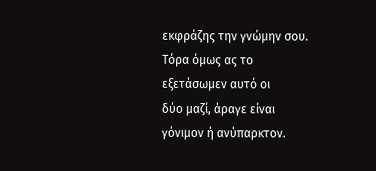εκφράζης την γνώμην σου. Τόρα όμως ας το εξετάσωμεν αυτό οι
δύο μαζί, άραγε είναι γόνιμον ή ανύπαρκτον.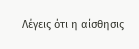Λέγεις ότι η αίσθησις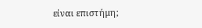είναι επιστήμη;